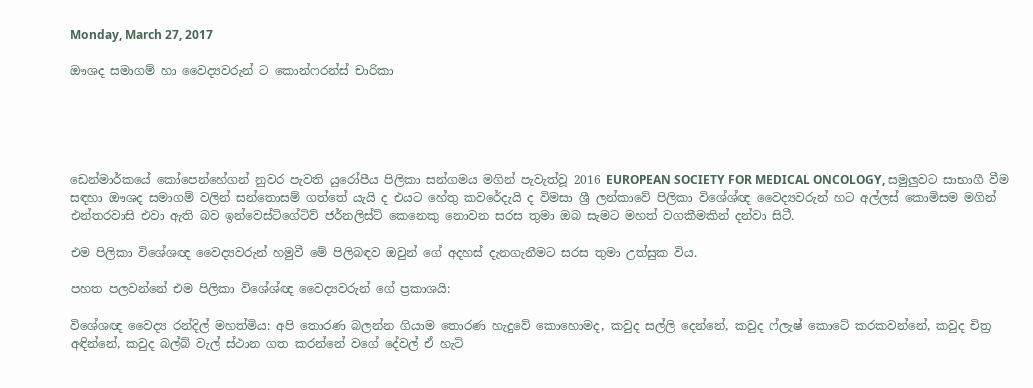Monday, March 27, 2017

ඖශද සමාගම් හා වෛද්‍යවරුන් ට කොන්ෆරන්ස් චාරිකා





ඩෙන්මාර්කයේ කෝපෙන්හේගන් නුවර පැවති යුරෝපීය පිලිකා සන්ගමය මගින් පැවැත්වූ 2016 EUROPEAN SOCIETY FOR MEDICAL ONCOLOGY, සමුලුවට සාභාගී වීම සඳහා ඖශද සමාගම් වලින් සන්තොසම් ගත්තේ යැයි ද එයට හේතු කවරේදැයි ද විමසා ශ්‍රී ලන්කාවේ පිලිකා විශේශ්ඥ වෛද්‍යවරුන් හට අල්ලස් කොමිසම මගින් එන්තරවාසි එවා ඇති බව ඉන්වෙස්ටිගේටිව් ජර්නලිස්ට් කෙනෙකු නොවන සරස තුමා ඔබ සැමට මහත් වගකීමකින් දන්වා සිටී.

එම පිලිකා විශේශඥ වෛද්‍යවරුන් හමුවී මේ පිලිබඳව ඔවුන් ගේ අදහස් දැනගැනීමට සරස තුමා උත්සුක විය.

පහත පලවන්නේ එම පිලිකා විශේශ්ඥ වෛද්‍යවරුන් ගේ ප්‍රකාශයි:

විශේශඥ වෛද්‍ය රන්දිල් මහත්මිය: අපි තොරණ බලන්න ගියාම තොරණ හැදුවේ කොහොමද, කවුද සල්ලි දෙන්නේ, කවුද ෆ්ලැෂ් කොටේ කරකවන්නේ, කවුද චිත්‍ර අඳින්නේ, කවුද බල්බ් වැල් ස්ථාන ගත කරන්නේ වගේ දේවල් ඒ හැටි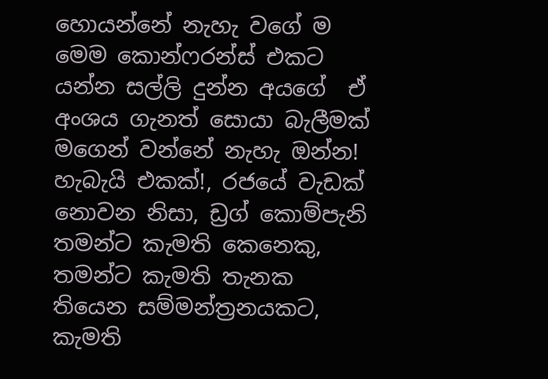හොයන්නේ නැහැ වගේ ම මෙම කොන්ෆරන්ස් එකට යන්න සල්ලි දුන්න අයගේ  ඒ අංශය ගැනත් සොයා බැලීමක් මගෙන් වන්නේ නැහැ ඔන්න! හැබැයි එකක්!, රජයේ වැඩක් නොවන නිසා, ඩ්‍රග් කොම්පැනි තමන්ට කැමති කෙනෙකු, තමන්ට කැමති තැනක තියෙන සම්මන්ත්‍රනයකට, කැමති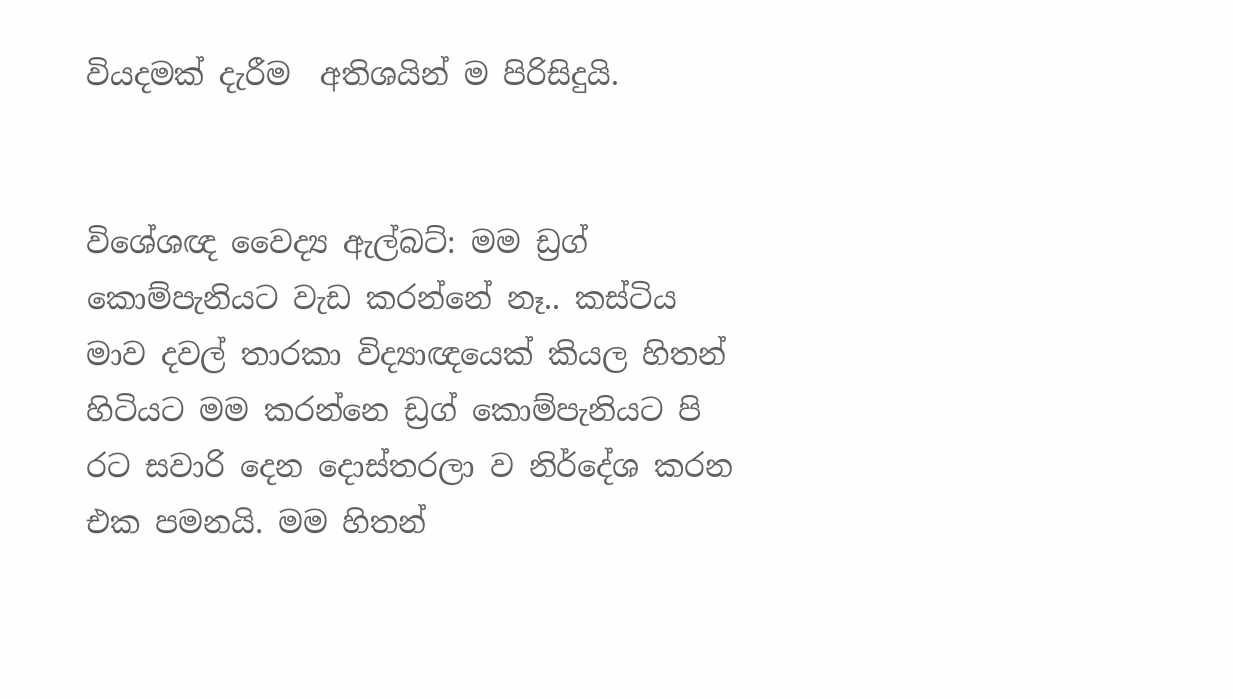වියදමක් දැරීම  අතිශයින් ම පිරිසිදුයි.


විශේශඥ වෛද්‍ය ඇල්බට්: මම ඩ්‍රග් කොම්පැනියට වැඩ කරන්නේ නෑ.. කස්ටිය මාව දවල් තාරකා විද්‍යාඥයෙක් කියල හිතන් හිටියට මම කරන්නෙ ඩ්‍රග් කොම්පැනියට පි රට සවාරි දෙන දොස්තරලා ව නිර්දේශ කරන එක පමනයි. මම හිතන්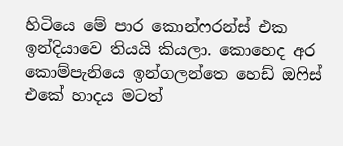හිටියෙ මේ පාර කොන්ෆරන්ස් එක ඉන්දියාවෙ තියයි කියලා. කොහෙද අර කොම්පැනියෙ ඉන්ගලන්තෙ හෙඩ් ඔෆිස් එකේ හාදය මටත්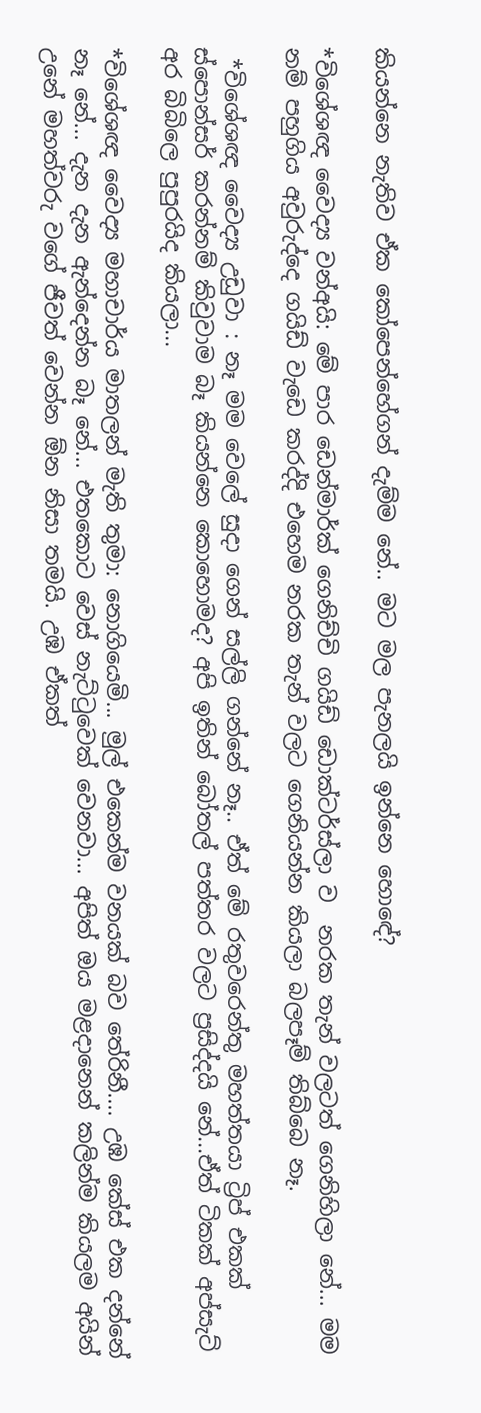කියන්නෙ නැතිව ඒක කෝපෙන්හේගන් දැම්ම නේ.. මට මල පැනලයි ඉන්නෙ හොඳේ?

*විශේශඥ වෛද්‍ය වන්අයි: මේ පාර ඩෙන්මාර්ක් ගෙනිච්චි ගයිඩ් ඩොක්ටර්ස්ලා ව  නරක තැන් වලටත් ගෙනිහිලා නේ... මම නම් පහුගිය අවුරුද්දෙ ගයිඩ් වැඩෙ කරද්දි එහෙම නරක තැන් වලට ගෙනියන්න කියලා බලපෑම් තිබ්බෙ නෑ.

 *විශේශඥ වෛද්‍ය උඩුවා : නෑ මම වෙලේ සුදා ගෙන් සල්ලි ගන්නේ නෑ.. ඒත් මේ රතුවරෙන්තු මහත්තයා ට්‍රිප් එකක්  ස්පොන්සර් කරන්නම් කිවුවාම බෑ කියන්නෙ කොහොමද? අපි ඉතින් බෝතල් පත්තර වලට ප්‍රසිද්දයි නේ...ඒත් ටිකක් අප්සැට් අර බිබිලෙ පුපුරයිද කියලා...

*විශේශඥ වෛද්‍ය මහාචාර්ය මාතලන් මැති තුමා: නොගියෙමි... මුල් එකෙන්ම වනයක් බව තේරිනී.... උඹ කේස් එක දන්නේ නෑ නේ... දැන දැන ඇන්දෙන්න බෑ නේ... එතකොට වෙස් නැට්ටුවෙක් වෙනවා... අපිත් ඔය මළදානෙන් කලින්ම කියලම අයින් උනේ මහත්වරු වගේ ජීවත් වෙන්න ඕන නිසා තමයි. උඹ ඒකත්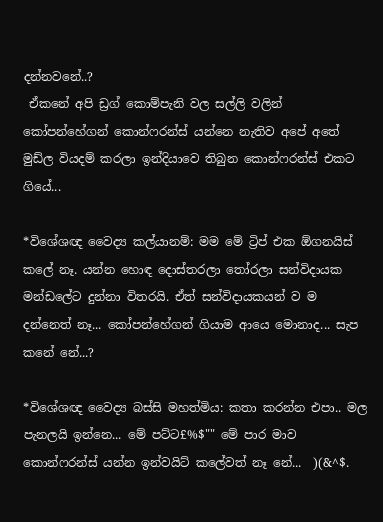දන්නවනේ..?
 ඒකනේ අපි ඩ්‍රග් කොම්පැනි වල සල්ලි වලින් කෝපන්හේගන් කොන්ෆරන්ස් යන්නෙ නැතිව අපේ අතේ මුඩ්ල වියදම් කරලා ඉන්දියාවෙ තිබුන කොන්ෆරන්ස් එකට ගියේ...

*විශේශඥ වෛද්‍ය කල්යානම්: මම මේ ට්‍රිප් එක ඕගනයිස් කලේ නෑ. යන්න හොඳ දොස්තරලා තෝරලා සන්විදායක මන්ඩලේට දුන්නා විතරයි. ඒත් සන්විදායකයන් ව ම දන්නෙත් නෑ... කෝපන්හේගන් ගියාම ආයෙ මොනාද... සැප කනේ නේ...?

*විශේශඥ වෛද්‍ය බස්සි මහත්මිය: කතා කරන්න එපා.. මල පැනලයි ඉන්නෙ... මේ පට්ට£%$"" මේ පාර මාව කොන්ෆරන්ස් යන්න ඉන්වයිට් කලේවත් නෑ නේ...  )(&^$.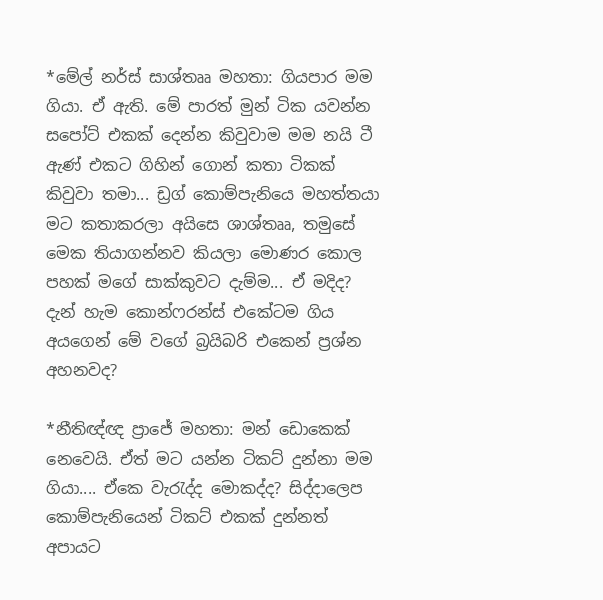*මේල් නර්ස් සාශ්තෲ මහතා: ගියපාර මම ගියා. ඒ ඇති. මේ පාරත් මුන් ටික යවන්න සපෝට් එකක් දෙන්න කිවුවාම මම නයි ටී ඇණ් එකට ගිහින් ගොන් කතා ටිකක් කිවුවා තමා... ඩ්‍රග් කොම්පැනියෙ මහත්තයා මට කතාකරලා අයිසෙ ශාශ්තෲ, තමුසේ මෙක තියාගන්නව කියලා මොණර කොල පහක් මගේ සාක්කුවට දැම්ම... ඒ මදිද?
දැන් හැම කොන්ෆරන්ස් එකේටම ගිය අයගෙන් මේ වගේ බ්‍රයිබරි එකෙන් ප්‍රශ්න අහනවද?

*නීතිඥ්ඥ ප්‍රාජේ මහතා: මන් ඩොකෙක් නෙවෙයි. ඒත් මට යන්න ටිකට් දුන්නා මම ගියා.... ඒකෙ වැරැද්ද මොකද්ද? සිද්දාලෙප කොම්පැනියෙන් ටිකට් එකක් දුන්නත් අපායට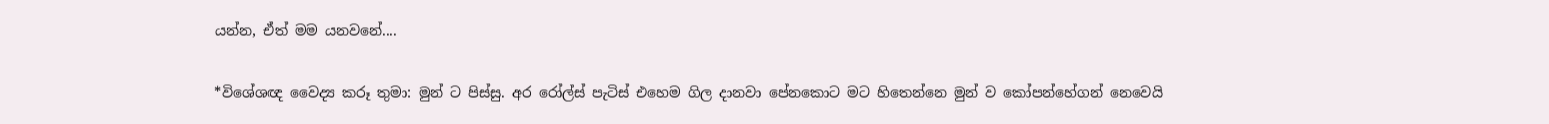යන්න, ඒත් මම යනවනේ....

*විශේශඥ වෛද්‍ය කරූ තුමා: මුන් ට පිස්සු. අර රෝල්ස් පැටිස් එහෙම ගිල දානවා පේනකොට මට හිතෙන්නෙ මුන් ව කෝපන්හේගන් නෙවෙයි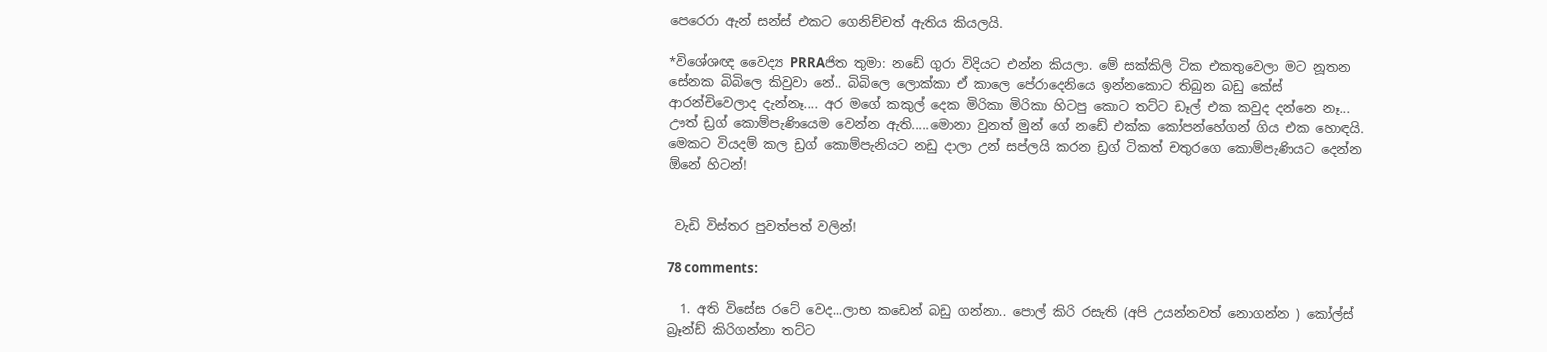පෙරෙරා ඇන් සන්ස් එකට ගෙනිච්චත් ඇතිය කියලයි.

*විශේශඥ වෛද්‍ය PRRAජිත තුමා: නඩේ ගුරා විදියට එන්න කියලා. මේ සක්කිලි ටික එකතුවෙලා මට නූතන සේනක බිබිලෙ කිවුවා නේ.. බිබිලෙ ලොක්කා ඒ කාලෙ පේරාදෙනියෙ ඉන්නකොට තිබුන බඩු කේස් ආරන්චිවෙලාද දැන්නෑ.... අර මගේ කකුල් දෙක මිරිකා මිරිකා හිටපු කොට තට්ට ඩෑල් එක කවුද දන්නෙ නෑ... ඌත් ඩ්‍රග් කොම්පැණියෙම වෙන්න ඇති.....මොනා වුනත් මුන් ගේ නඩේ එක්ක කෝපන්හේගන් ගිය එක හොඳයි. මෙකට වියදම් කල ඩ්‍රග් කොම්පැනියට නඩු දාලා උන් සප්ලයි කරන ඩ්‍රග් ටිකත් චතුරගෙ කොම්පැණියට දෙන්න ඕනේ හිටන්!


 වැඩි විස්තර පුවත්පත් වලින්!

78 comments:

  1. අති විසේස රටේ වෙද...ලාභ කඩෙන් බඩු ගන්නා.. පොල් කිරි රසැති (අපි උයන්නවත් නොගන්න ) කෝල්ස් බ්‍රෑන්ඩ් කිරිගන්නා තට්ට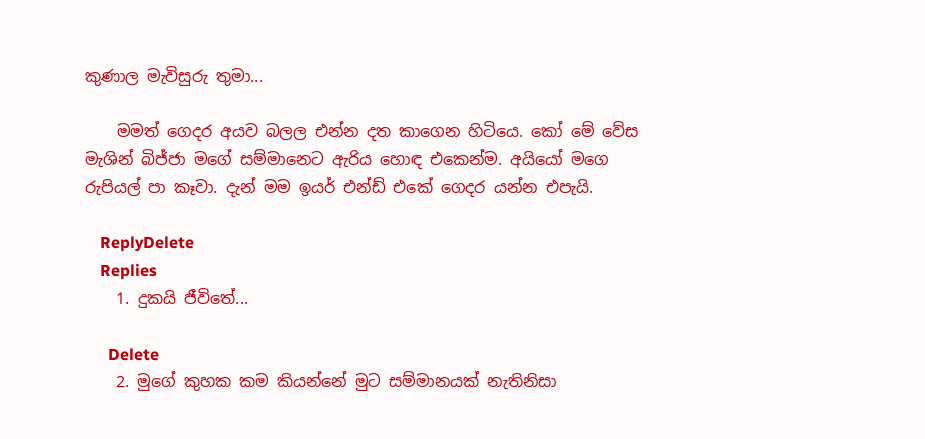කුණාල මැවිසුරු තුමා...

    මමත් ගෙදර අයව බලල එන්න දත කාගෙන හිටියෙ. කෝ මේ වේස මැශින් බිජ්ජා මගේ සම්මානෙට ඇරිය හොඳ එකෙන්ම. අයියෝ මගෙ රුපියල් පා කෑවා. දැන් මම ඉයර් එන්ඩ් එකේ ගෙදර යන්න එපැයි.

    ReplyDelete
    Replies
    1. දුකයි ජීවිතේ...

      Delete
    2. මුගේ කුහක කම කියන්නේ මුට සම්මානයක් නැතිනිසා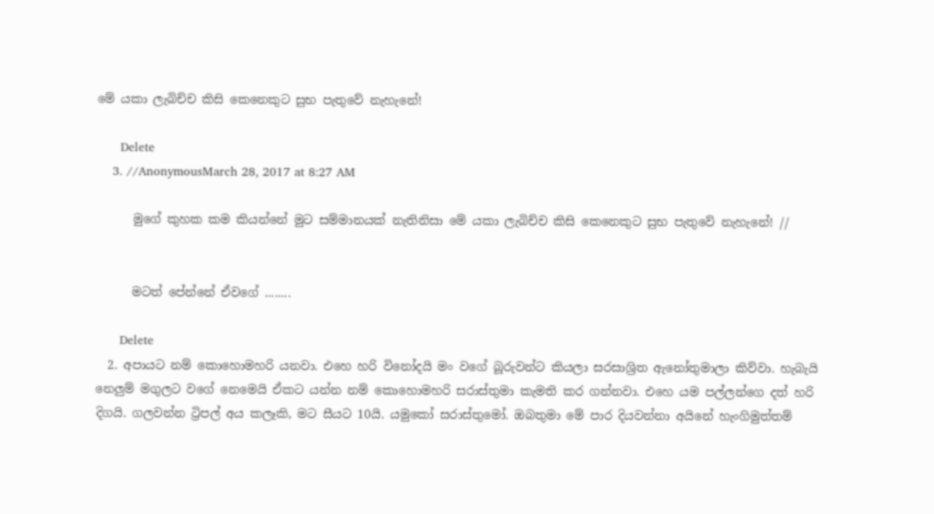මේ යකා ලැබිච්ච කිසි කෙනෙකුට සුභ පැතුවේ නැහැනේ!

      Delete
    3. //AnonymousMarch 28, 2017 at 8:27 AM

      මුගේ කුහක කම කියන්නේ මුට සම්මානයක් නැතිනිසා මේ යකා ලැබිච්ච කිසි කෙනෙකුට සුභ පැතුවේ නැහැනේ! //


      මටත් පේන්නේ ඒවගේ ........

      Delete
  2. අපායට නම් කොහොමහරි යනවා. එහෙ හරි විනෝදයි මං වගේ බූරුවන්ට කියලා සරසාශ්‍රිත ඇනෝතුමාලා කිව්වා. හැබැයි නෙලුම් මගුලට වගේ නෙමෙයි ඒකට යන්න නම් කොහොමහරි සරාස්තුමා කැමති කර ගන්නවා. එහෙ යම පල්ලන්ගෙ දත් හරි දිගයි. ගලවන්න ට්‍රිපල් අය කලෑකි, මට සීයට 10යි. යමුකෝ සරාස්තුමෝ. ඔබතුමා මේ පාර දියවන්නා අයිනේ හැංගිමුත්තම්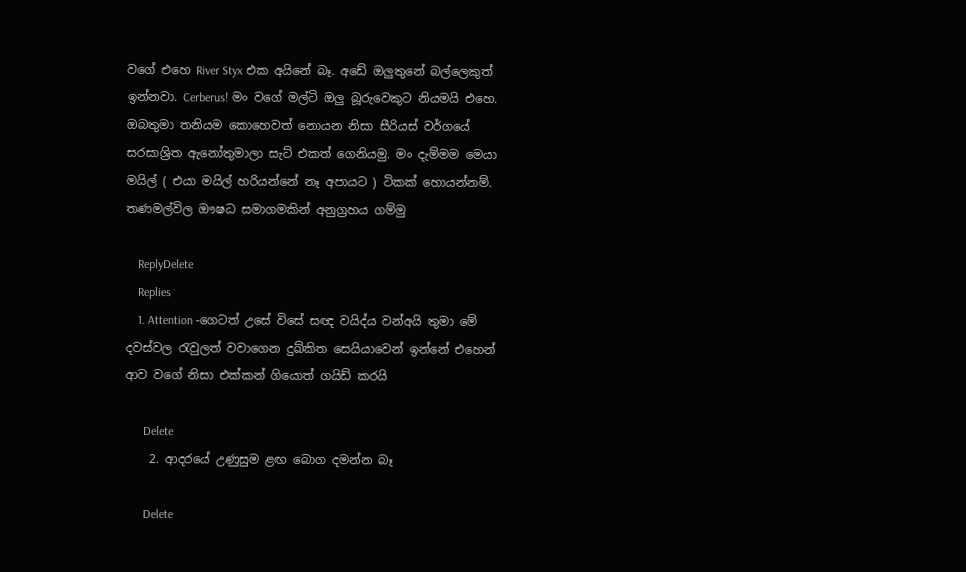වගේ එහෙ River Styx එක අයිනේ බෑ. අඩේ ඔලුතුනේ බල්ලෙකුත් ඉන්නවා. Cerberus! මං වගේ මල්ටි ඔලු බූරුවෙකුට නියමයි එහෙ. ඔබතුමා තනියම කොහෙවත් නොයන නිසා සීරියස් වර්ගයේ සරසාශ්‍රිත ඇනෝතුමාලා සැට් එකත් ගෙනියමු. මං දැම්මම මෙයා මයිල් ( එයා මයිල් හරියන්නේ නෑ අපායට ) ටිකක් හොයන්නම්. තණමල්විල ඖෂධ සමාගමකින් අනුග්‍රහය ගම්මු

    ReplyDelete
    Replies
    1. Attention -ගෙටත් උසේ විසේ සඥ වයිද්ය වන්අයි තුමා මේ දවස්වල රැවුලත් වවාගෙන දුඛ්කිත සෙයියාවෙන් ඉන්නේ එහෙන් ආව වගේ නිසා එක්කන් ගියොත් ගයිඩ් කරයි

      Delete
    2. ආදරයේ උණුසුම ළඟ බොග දමන්න බෑ

      Delete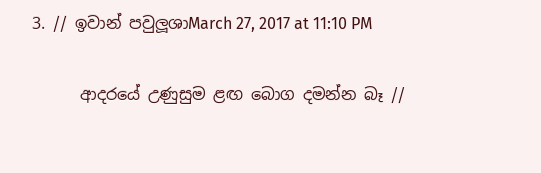3. // ඉවාන් පවුලූශාMarch 27, 2017 at 11:10 PM

      ආදරයේ උණුසුම ළඟ බොග දමන්න බෑ //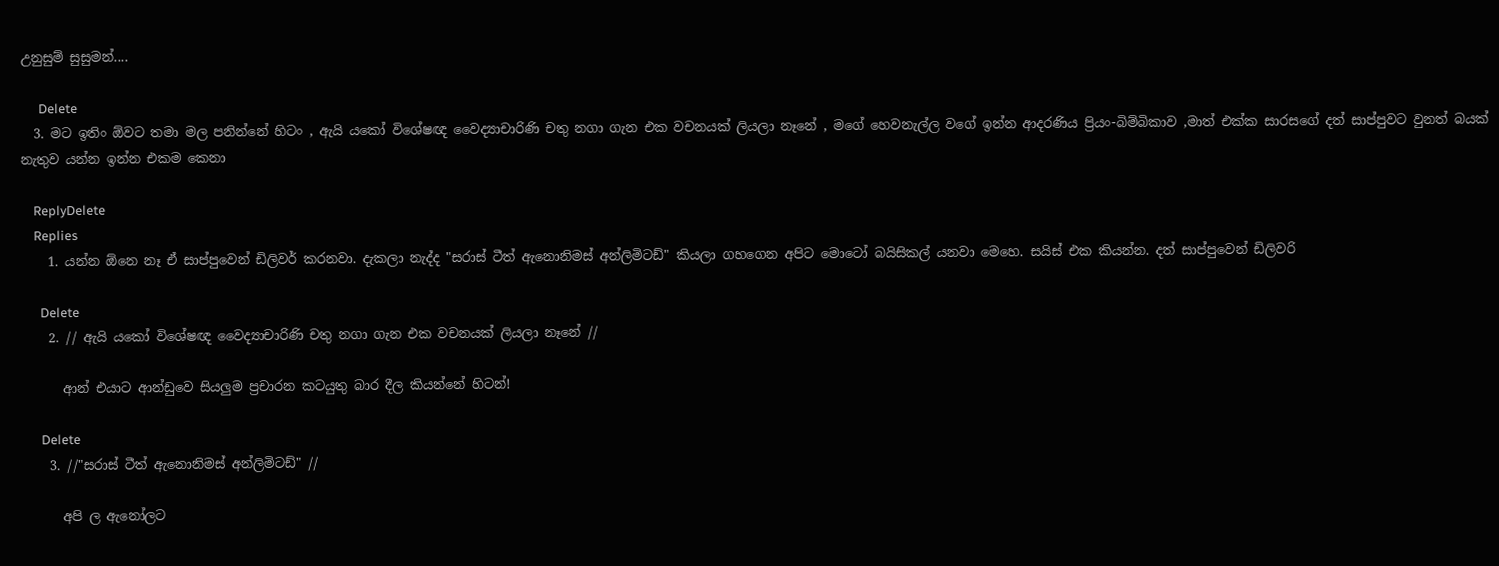උනුසුම් සුසුමන්....

      Delete
  3. මට ඉතිං ඕවට තමා මල පනින්නේ හිටං , ඇයි යකෝ විශේෂඥ වෛද්‍යාචාරිණි චතු නගා ගැන එක වචනයක් ලියලා නෑනේ , මගේ හෙවනැල්ල වගේ ඉන්න ආදරණිය ප්‍රියං-බිම්බිකාව ,මාත් එක්ක සාරසගේ දත් සාප්පුවට වුනත් බයක් නැතුව යන්න ඉන්න එකම කෙනා

    ReplyDelete
    Replies
    1. යන්න ඕනෙ නෑ ඒ සාප්පුවෙන් ඩිලිවර් කරනවා. දැකලා නැද්ද "සරාස් ටීත් ඇනොනිමස් අන්ලිමිටඩ්" කියලා ගහගෙන අපිට මොටෝ බයිසිකල් යනවා මෙහෙ. සයිස් එක කියන්න. දත් සාප්පුවෙන් ඩිලිවරි

      Delete
    2. // ඇයි යකෝ විශේෂඥ වෛද්‍යාචාරිණි චතු නගා ගැන එක වචනයක් ලියලා නෑනේ //

      ආන් එයාට ආන්ඩුවෙ සියලුම ප්‍රචාරන කටයුතු බාර දීල කියන්නේ හිටන්!

      Delete
    3. //"සරාස් ටීත් ඇනොනිමස් අන්ලිමිටඩ්" //

      අපි ල ඇනෝලට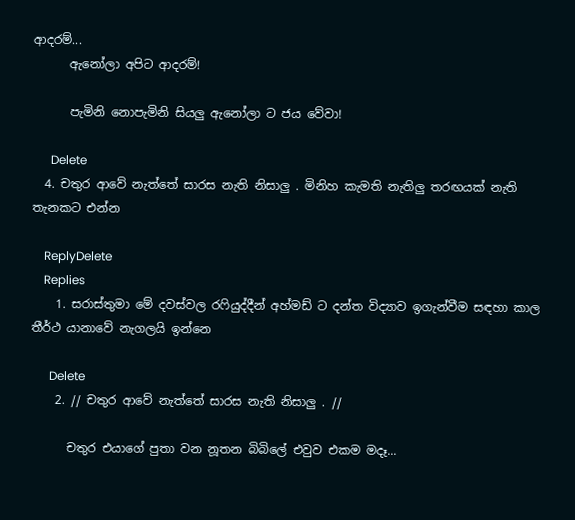ආදරම්...
      ඇනෝලා අපිට ආදරම්!

      පැමිනි නොපැමිනි සියලු ඇනෝලා ට ජය වේවා!

      Delete
  4. චතුර ආවේ නැත්තේ සාරස නැති නිසාලු . මිනිහ කැමති නැතිලු තරඟයක් නැති තැනකට එන්න

    ReplyDelete
    Replies
    1. සරාස්තුමා මේ දවස්වල රෆියුද්දීන් අහ්මඩ් ට දන්ත විද්‍යාව ඉගැන්වීම සඳහා කාල තීර්ථ යානාවේ නැගලයි ඉන්නෙ

      Delete
    2. // චතුර ආවේ නැත්තේ සාරස නැති නිසාලු . //

      චතුර එයාගේ පුතා වන නූතන බිබිලේ එවුව එකම මදෑ...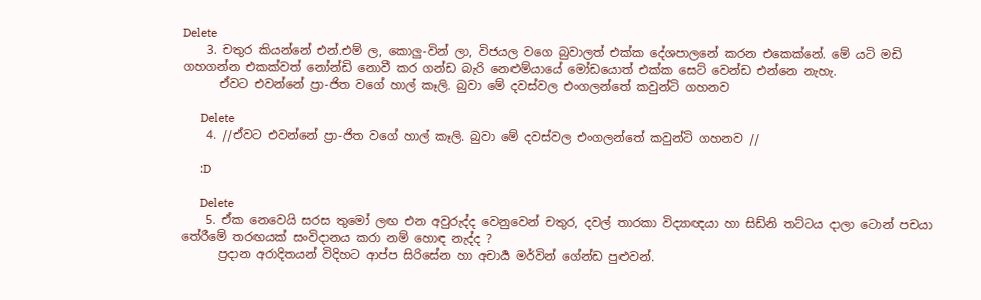Delete
    3. චතුර කියන්නේ එන්.එම් ල, කොලු-වින් ලා, විජයල වගෙ බුවාලත් එක්ක දේශපාලනේ කරන එකෙක්නේ. මේ යටි මඩි ගහගන්න එකක්වත් නෝන්ඩි නොවී කර ගන්ඩ බැරි නෙළුම්යායේ මෝඩයොත් එක්ක සෙට් වෙන්ඩ එන්නෙ නැහැ.
      ඒවට එවන්නේ ප්‍රා-ජිත වගේ හාල් කෑලි. බුවා මේ දවස්වල එංගලන්තේ කවුන්ටි ගහනව

      Delete
    4. //ඒවට එවන්නේ ප්‍රා-ජිත වගේ හාල් කෑලි. බුවා මේ දවස්වල එංගලන්තේ කවුන්ටි ගහනව //

      :D

      Delete
    5. ඒක නෙවෙයි සරස තුමෝ ලඟ එන අවුරුද්ද වෙනුවෙන් චතුර, දවල් තාරකා විද්‍යාඥයා හා සිඩ්නි තට්ටය දාලා ටොන් පචයා තේරීමේ තරඟයක් සංවිදානය කරා නම් හොඳ නැද්ද ?
      ප්‍රදාන අරාදිතයන් විදිහට ආප්ප සිරිසේන හා අචාර්‍ය මර්වින් ගේන්ඩ පුළුවන්.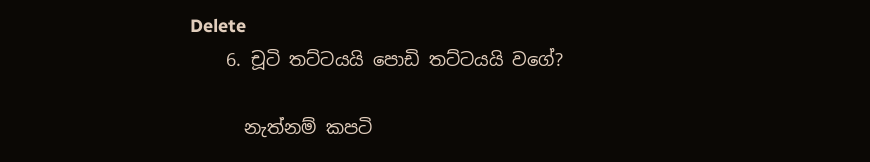Delete
    6. චූටි තට්ටයයි පොඩි තට්ටයයි වගේ?

      නැත්නම් කපටි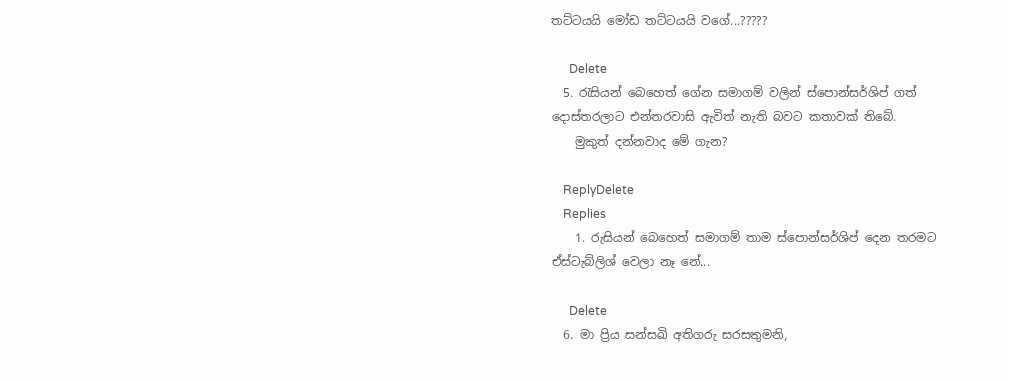තට්ටයයි මෝඩ තට්ටයයි වගේ...?????

      Delete
  5. රැසියන් බෙහෙත් ගේන සමාගම් වලින් ස්පොන්සර්ශිප් ගත් දොස්තරලාට එන්තරවාසි ඇවිත් නැති බවට කතාවක් තිබේ.
    මුකුත් දන්නවාද මේ ගැන?

    ReplyDelete
    Replies
    1. රුසියන් බෙහෙත් සමාගම් තාම ස්පොන්සර්ශිප් දෙන තරමට ඒස්ටැබ්ලිශ් වෙලා නෑ නේ...

      Delete
  6. මා ප්‍රිය සන්සඛි අතිගරු සරසතුමනි,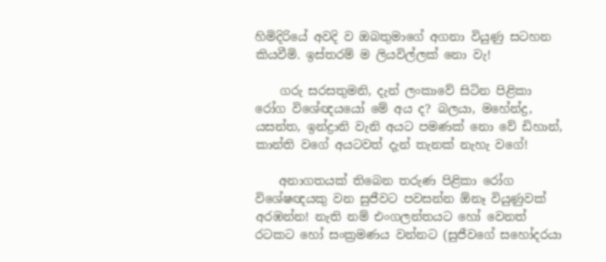හිමිදිරියේ අවදි ව ඔබතුමාගේ අගනා වියුණු සටහන කියවීමි. ඉස්තරම් ම ලියවිල්ලක් නො වැ!

    ගරු සරසතුමනි, දැන් ලංකාවේ සිටින පිළිකා රෝග විශේඥයයෝ මේ අය ද? බලයා, මහේන්ද්‍ර, යසන්ත, ඉන්ද්‍රානි වැනි අයට පමණක් නො වේ ඩිහාන්, කාන්ති වගේ අයටවත් දැන් තැනක් නැහැ වගේ!

    අනාගතයක් තිබෙන තරුණ පිළිකා රෝග විශේෂඥයකු වන සුජීවට පවසන්න ඕනෑ වියුණුවක් අරඹන්න! නැති නම් එංගලන්තයට හෝ වෙනත් රටකට හෝ සංක්‍රමණය වන්නට (සුජීවගේ සහෝදරයා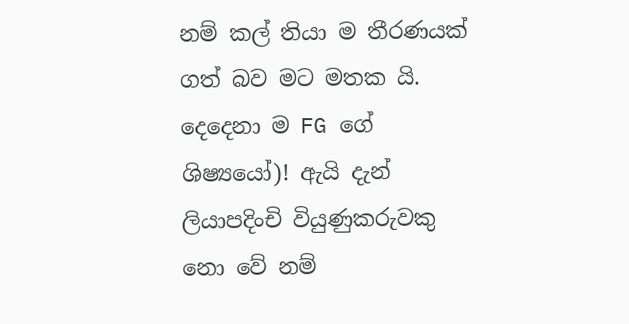නම් කල් තියා ම තීරණයක් ගත් බව මට මතක යි. දෙදෙනා ම FG ගේ ශිෂ්‍යයෝ)! ඇයි දැන් ලියාපදිංචි වියුණුකරුවකු නො වේ නම්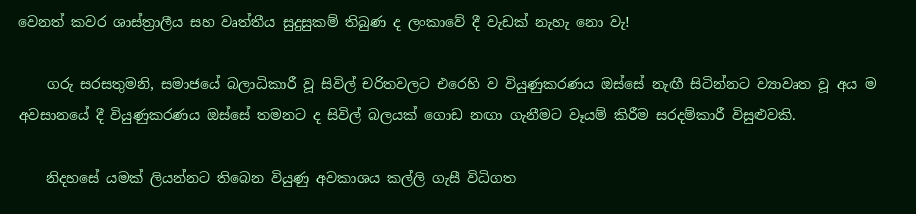වෙනත් කවර ශාස්ත්‍රාලීය සහ වෘත්තීය සුදුසුකම් තිබුණ ද ලංකාවේ දී වැඩක් නැහැ නො වැ!

    ගරු සරසතුමනි, සමාජයේ බලාධිකාරී වූ සිවිල් චරිතවලට එරෙහි ව වියුණුකරණය ඔස්සේ නැඟී සිටින්නට ව්‍යාවෘත වූ අය ම අවසානයේ දී වියුණුකරණය ඔස්සේ තමනට ද සිවිල් බලයක් ගොඩ නඟා ගැනීමට වෑයම් කිරීම සරදම්කාරී විසුළුවකි.

    නිදහසේ යමක් ලියන්නට තිබෙන වියුණු අවකාශය කල්ලි ගැසී විධිගත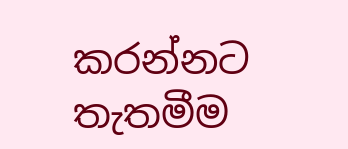කරන්නට තැතමීම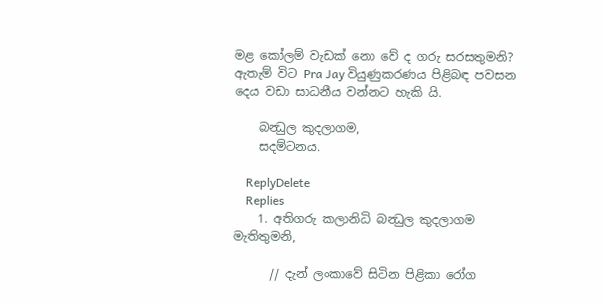මළ කෝලම් වැඩක් නො වේ ද ගරු සරසතුමනි? ඇතැම් විට Pra Jay වියුණුකරණය පිළිබඳ පවසන දෙය වඩා සාධනීය වන්නට හැකි යි.

    බන්‍ධුල කුදලාගම,
    සදම්ටනය.

    ReplyDelete
    Replies
    1. අතිගරු කලානිධි බන්‍ධුල කුදලාගම මැතිතුමනි,

      // දැන් ලංකාවේ සිටින පිළිකා රෝග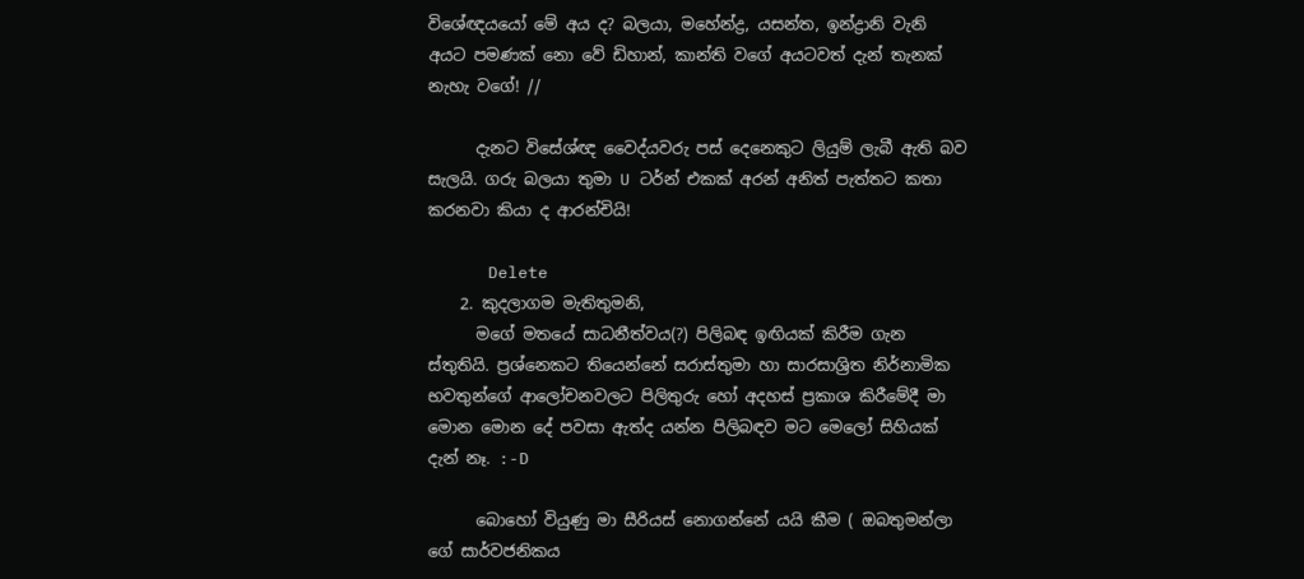විශේඥයයෝ මේ අය ද? බලයා, මහේන්ද්‍ර, යසන්ත, ඉන්ද්‍රානි වැනි අයට පමණක් නො වේ ඩිහාන්, කාන්ති වගේ අයටවත් දැන් තැනක් නැහැ වගේ! //

      දැනට විසේශ්ඥ වෛද්යවරු පස් දෙනෙකුට ලියුම් ලැබී ඇති බව සැලයි. ගරු බලයා තුමා U ටර්න් එකක් අරන් අනිත් පැත්තට කතා කරනවා කියා ද ආරන්චියි!

      Delete
    2. කුදලාගම මැතිතුමනි,
      මගේ මතයේ සාධනීත්වය(?) පිලිබඳ ඉඟියක් කිරීම ගැන ස්තුතියි. ප්‍රශ්නෙකට තියෙන්නේ සරාස්තුමා හා සාරසාශ්‍රිත නිර්නාමික භවතුන්ගේ ආලෝචනවලට පිලිතුරු හෝ අදහස් ප්‍රකාශ කිරීමේදී මා මොන මොන දේ පවසා ඇත්ද යන්න පිලිබඳව මට මෙලෝ සිහියක් දැන් නෑ. :-D

      බොහෝ වියුණු මා සීරියස් නොගන්නේ යයි කීම ( ඔබතුමන්ලා ගේ සාර්වජනිකය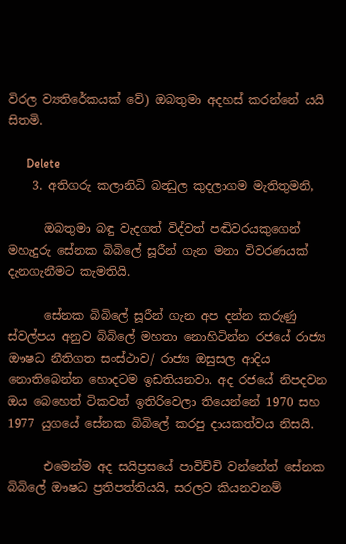විරල ව්‍යතිරේකයක් වේ) ඔබතුමා අදහස් කරන්නේ යයි සිතමි.

      Delete
    3. අතිගරු කලානිධි බන්‍ධුල කුදලාගම මැතිතුමනි,

      ඔබතුමා බඳු වැදගත් විද්වත් පඬිවරයකුගෙන් මහැදුරු සේනක බිබිලේ සූරීන් ගැන මනා විවරණයක් දැනගැනීමට කැමතියි.

      සේනක බිබිලේ සූරීන් ගැන අප දන්න කරුණු ස්වල්පය අනුව බිබිලේ මහතා නොහිටින්න රජයේ රාජ්‍ය ඖෂධ නීතිගත සංස්ථාව/ රාජ්‍ය ඔසුසල ආදිය නොතිබෙන්න හොදටම ඉඩතියනවා. අද රජයේ නිපදවන ඔය බෙහෙත් ටිකවත් ඉතිරිවෙලා තියෙන්නේ 1970 සහ 1977 යුගයේ සේනක බිබිලේ කරපු දායකත්වය නිසයි.

      එමෙන්ම අද සයිප්‍රසයේ පාවිච්චි වන්නේත් සේනක බිබිලේ ඖෂධ ප්‍රතිපත්තියයි, සරලව කියනවනම්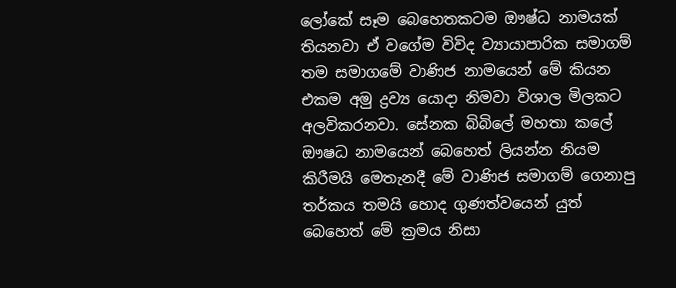ලෝකේ සෑම බෙහෙතකටම ඖෂ්ධ නාමයක් තියනවා ඒ වගේම විවිද ව්‍යායාපාරික සමාගම් තම සමාගමේ වාණිජ නාමයෙන් මේ කියන එකම අමු ද්‍රව්‍ය යොදා නිමවා විශාල මිලකට අලවිකරනවා. සේනක බිබිලේ මහතා කලේ ඖෂධ නාමයෙන් බෙහෙත් ලියන්න නියම කිරීමයි මෙතැනදී මේ වාණිජ සමාගම් ගෙනාපු තර්කය තමයි හොද ගුණත්වයෙන් යුත් බෙහෙත් මේ ක්‍රමය නිසා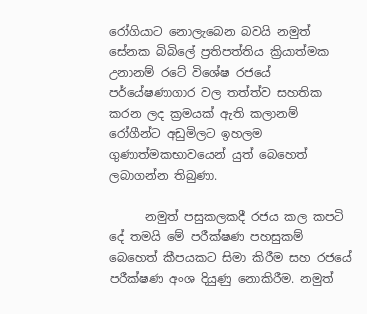රෝගියාට නොලැබෙන බවයි නමුත් සේනක බිබිලේ ප්‍රතිපත්තිය ක්‍රියාත්මක උනානම් රටේ විශේෂ රජයේ පර්යේෂණාගාර වල තත්ත්ව සහතික කරන ලද ක්‍රමයක් ඇති කලානම් රෝගීන්ට අඩුමිලට ඉහලම ගුණාත්මකභාවයෙන් යුත් බෙහෙත් ලබාගන්න තිබුණා.

      නමුත් පසුකලකදී රජය කල කපටි දේ තමයි මේ පරීක්ෂණ පහසුකම් බෙහෙත් කීපයකට සිමා කිරීම සහ රජයේ පරීක්ෂණ අංශ දියුණු නොකිරීම. නමුත්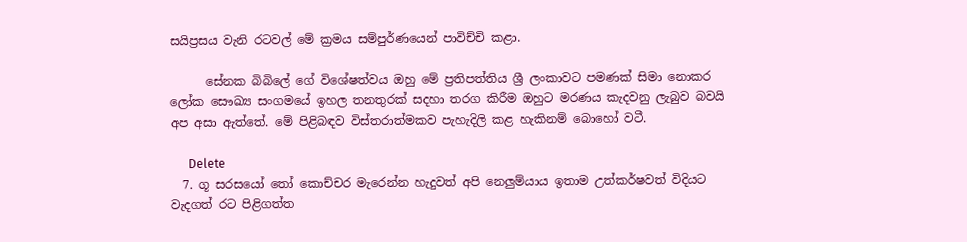සයිප්‍රසය වැනි රටවල් මේ ක්‍රමය සම්පුර්ණයෙන් පාවිච්චි කළා.

      සේනක බිබිලේ ගේ විශේෂත්වය ඔහු මේ ප්‍රතිපත්තිය ශ්‍රී ලංකාවට පමණක් සිමා නොකර ලෝක සෞඛ්‍ය සංගමයේ ඉහල තනතුරක් සදහා තරග කිරීම ඔහුට මරණය කැදවනු ලැබුව බවයි අප අසා ඇත්තේ. මේ පිළිබඳව විස්තරාත්මකව පැහැදිලි කළ හැකිනම් බොහෝ වටී.

      Delete
  7. ගූ සරසයෝ තෝ කොච්චර මැරෙන්න හැදුවත් අපි නෙලුම්යාය ඉතාම උත්කර්ෂවත් විදියට වැදගත් රට පිළිගත්ත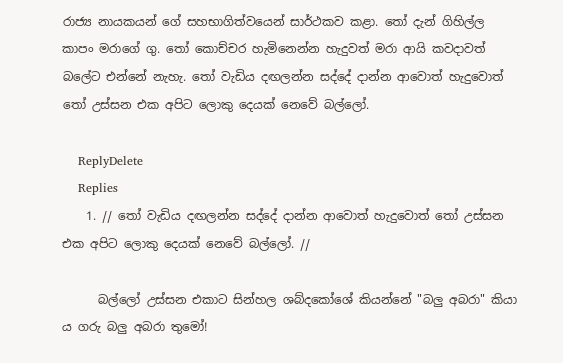රාජ්‍ය නායකයන් ගේ සහභාගිත්වයෙන් සාර්ථකව කළා. තෝ දැන් ගිහිල්ල කාපං මරාගේ ගු. තෝ කොච්චර හැමිනෙන්න හැදුවත් මරා ආයි කවදාවත් බලේට එන්නේ නැහැ. තෝ වැඩිය දඟලන්න සද්දේ දාන්න ආවොත් හැදුවොත් තෝ උස්සන එක අපිට ලොකු දෙයක් නෙවේ බල්ලෝ.

    ReplyDelete
    Replies
    1. // තෝ වැඩිය දඟලන්න සද්දේ දාන්න ආවොත් හැදුවොත් තෝ උස්සන එක අපිට ලොකු දෙයක් නෙවේ බල්ලෝ. //

      බල්ලෝ උස්සන එකාට සින්හල ශබ්දකෝශේ කියන්නේ "බලු අබරා" කියා ය ගරු බලු අබරා තුමෝ!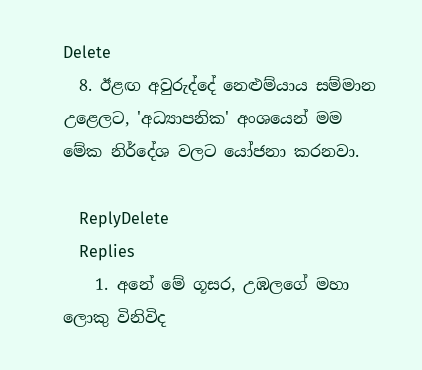Delete
  8. ඊළඟ අවුරුද්දේ නෙළුම්යාය සම්මාන උළෙලට, 'අධ්‍යාපනික' අංශයෙන් මම මේක නිර්දේශ වලට යෝජනා කරනවා.

    ReplyDelete
    Replies
    1. අනේ මේ ගූසර, උඹලගේ මහා ලොකු විනිවිද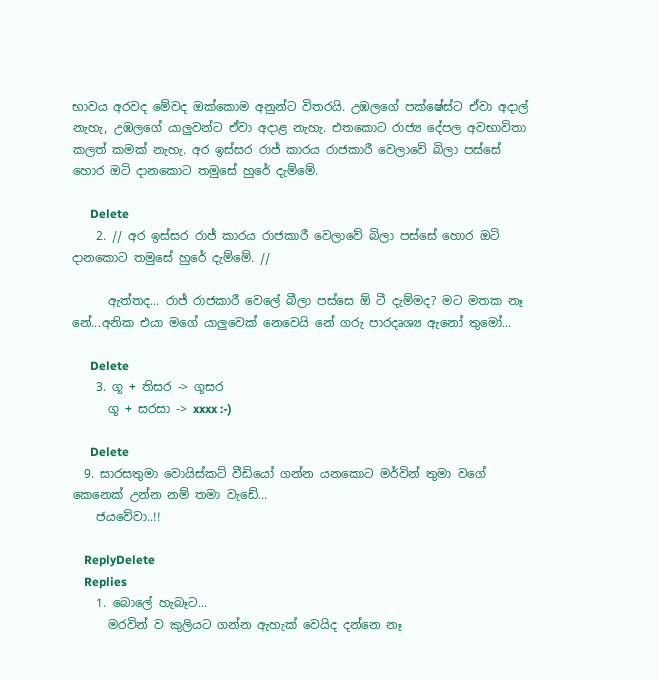භාවය අරවද මේවද ඔක්කොම අනුන්ට විතරයි. උඹලගේ පක්ෂේස්ට ඒවා අදාල් නැහැ, උඹලගේ යාලුවන්ට ඒවා අදාළ නැහැ. එතකොට රාජ්‍ය දේපල අවභාවිතා කලත් කමක් නැහැ. අර ඉස්සර රාජ් කාරය රාජකාරී වෙලාවේ බිලා පස්සේ හොර ඔටි දානකොට තමුසේ හුරේ දැම්මේ.

      Delete
    2. // අර ඉස්සර රාජ් කාරය රාජකාරී වෙලාවේ බිලා පස්සේ හොර ඔටි දානකොට තමුසේ හුරේ දැම්මේ. //

      ඇත්තද... රාජ් රාජකාරී වෙලේ බීලා පස්සෙ ඕ ටී දැම්මද? මට මතක නෑ නේ...අනික එයා මගේ යාලුවෙක් නෙවෙයි නේ ගරු පාරදෘශ්‍ය ඇනෝ තුමෝ...

      Delete
    3. ගූ + තිසර -> ගූසර
      ගූ + සරසා -> xxxx :-)

      Delete
  9. සාරසතුමා වොයිස්කට් වීඩියෝ ගන්න යනකොට මර්වින් තුමා වගේ කෙනෙක් උන්න නම් තමා වැඩේ...
    ජයවේවා..!!

    ReplyDelete
    Replies
    1. බොලේ හැබෑට...
      මරවින් ව කුලියට ගන්න ඇහැක් වෙයිද දන්නෙ නෑ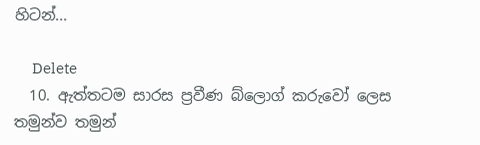හිටන්...

      Delete
  10. ඇත්තටම සාරස ප්‍රවීණ බ්ලොග් කරුවෝ ලෙස තමුන්ව තමුන්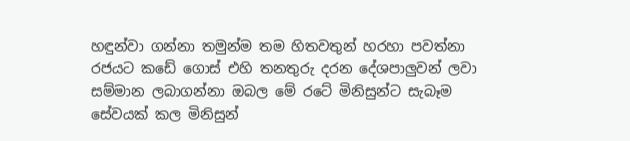හඳුන්වා ගන්නා තමුන්ම තම හිතවතුන් හරහා පවත්නා රජයට කඩේ ගොස් එහි තනතුරු දරන දේශපාලුවන් ලවා සම්මාන ලබාගන්නා ඔබල මේ රටේ මිනිසුන්ට සැබෑම සේවයක් කල මිනිසුන්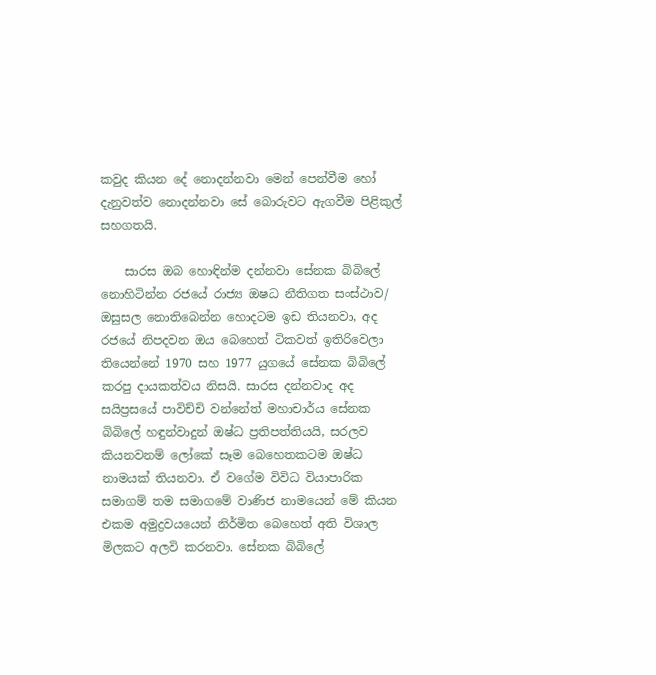කවුද කියන දේ නොදන්නවා මෙන් පෙන්වීම හෝ දැනුවත්ව නොදන්නවා සේ බොරුවට ඇගවීම පිළිකුල් සහගතයි.

    සාරස ඔබ හොඳින්ම දන්නවා සේනක බිබිලේ නොහිටින්න රජයේ රාජ්‍ය ඔෂධ නීතිගත සංස්ථාව/ ඔසුසල නොතිබෙන්න හොදටම ඉඩ තියනවා, අද රජයේ නිපදවන ඔය බෙහෙත් ටිකවත් ඉතිරිවෙලා තියෙන්නේ 1970 සහ 1977 යුගයේ සේනක බිබිලේ කරපු දායකත්වය නිසයි. සාරස දන්නවාද අද සයිප්‍රසයේ පාවිච්චි වන්නේත් මහාචාර්ය සේනක බිබිලේ හඳුන්වාදුන් ඔෂ්ධ ප්‍රතිපත්තියයි, සරලව කියනවනම් ලෝකේ සෑම බෙහෙතකටම ඔෂ්ධ නාමයක් තියනවා. ඒ වගේම විවිධ වියාපාරික සමාගම් තම සමාගමේ වාණිජ නාමයෙන් මේ කියන එකම අමුද්‍රව‍යයෙන් නිර්මිත බෙහෙත් අති විශාල මිලකට අලවි කරනවා. සේනක බිබිලේ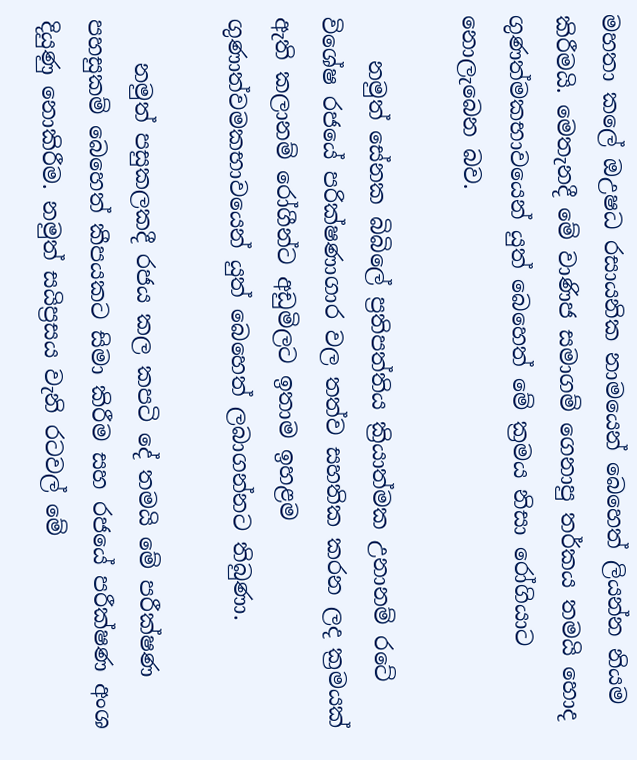මහතා කලේ ඔඋෂධ රසායනික නාමයෙන් බෙහෙත් ලියන්න නියම කිරීමයි. මෙතැනදී මේ වාණිජ සමාගම් ගෙනාපු තර්කය තමයි හොද ගුණත්මකභාවයෙන් යුත් බෙහෙත් මේ ක්‍රමය නිසා රෝගියාට නොලැබෙන බව.

    නමුත් සේනක බිබිලේ ප්‍රතිපත්තිය ක්‍රියාත්මක උනානම් රටේ විශේෂ රජයේ පරික්ෂණාගාර වල තත්ව සහතික කරන ලද ක්‍රමයක් ඇති කලානම් රෝගීන්ට අඩුමිලට ඉතාම ඉහළම ගුණාත්වමකභාවයෙන් යුත් බෙහෙත් ලබාගන්නට තිබුණා.

    නමුත් පසුකලකදී රජය කල කපටි දේ තමයි මේ පරීක්ෂණ පහසුකම් බෙහෙත් කීපයකට සිමා කිරීම සහ රජයේ පරීක්ෂණ අංශ දියුණු නොකිරීම. නමුත් සයිප්‍රසය වැනි රටවල් මේ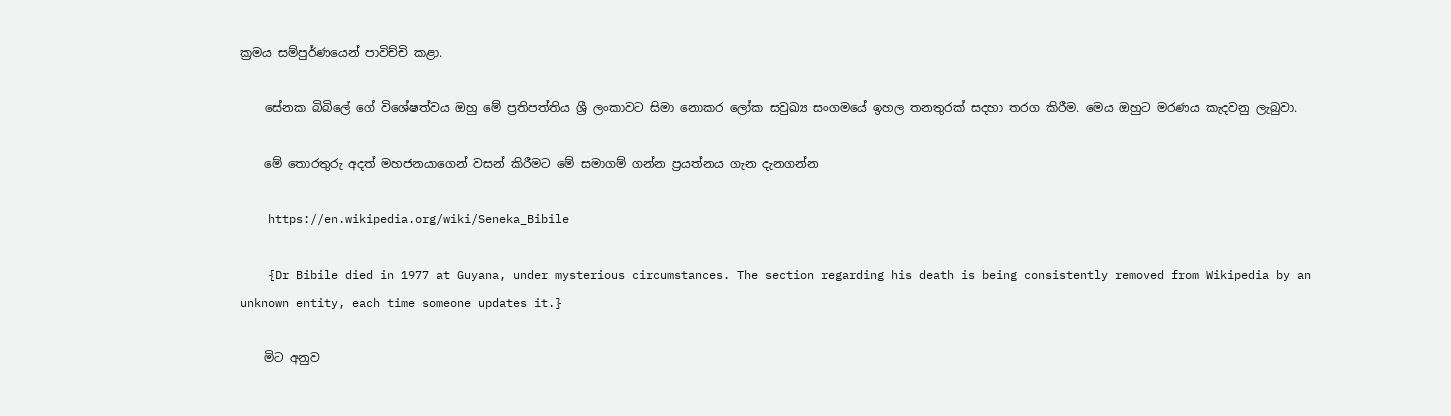ක්‍රමය සම්පුර්ණයෙන් පාවිච්චි කළා.

    සේනක බිබිලේ ගේ විශේෂත්වය ඔහු මේ ප්‍රතිපත්තිය ශ්‍රී ලංකාවට සිමා නොකර ලෝක සවුඛ්‍ය සංගමයේ ඉහල තනතුරක් සදහා තරග කිරීම. මෙය ඔහුට මරණය කැදවනු ලැබුවා.

    මේ තොරතුරු අදත් මහජනයාගෙන් වසන් කිරීමට මේ සමාගම් ගන්න ප්‍රයත්නය ගැන දැනගන්න

    https://en.wikipedia.org/wiki/Seneka_Bibile

    {Dr Bibile died in 1977 at Guyana, under mysterious circumstances. The section regarding his death is being consistently removed from Wikipedia by an unknown entity, each time someone updates it.}

    මිට අනුව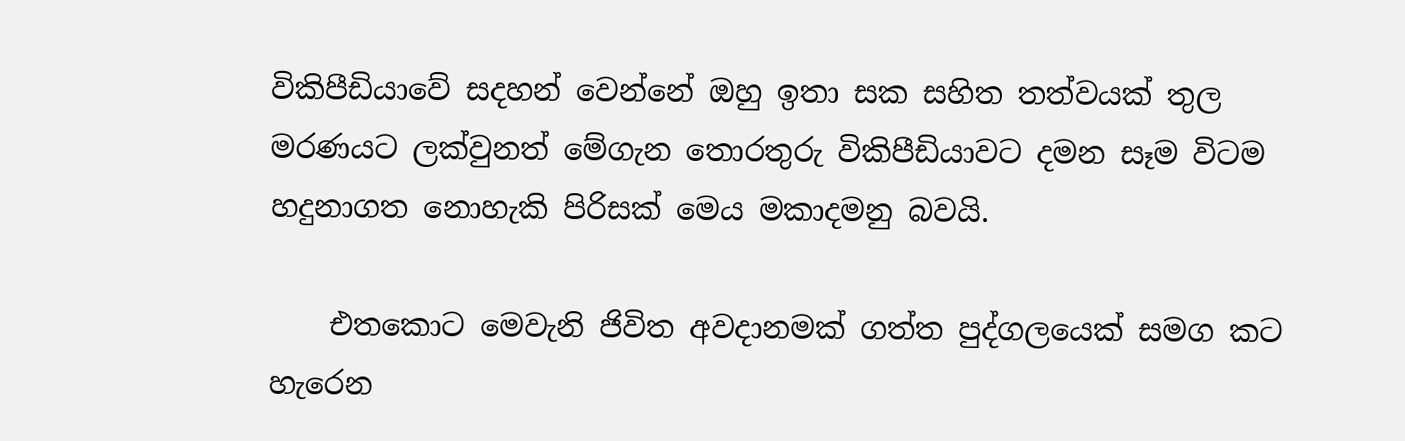විකිපීඩියාවේ සදහන් වෙන්නේ ඔහු ඉතා සක සහිත තත්වයක් තුල මරණයට ලක්වුනත් මේගැන තොරතුරු විකිපීඩියාවට දමන සෑම විටම හදුනාගත නොහැකි පිරිසක් මෙය මකාදමනු බවයි.

    එතකොට මෙවැනි ජිවිත අවදානමක් ගත්ත පුද්ගලයෙක් සමග කට හැරෙන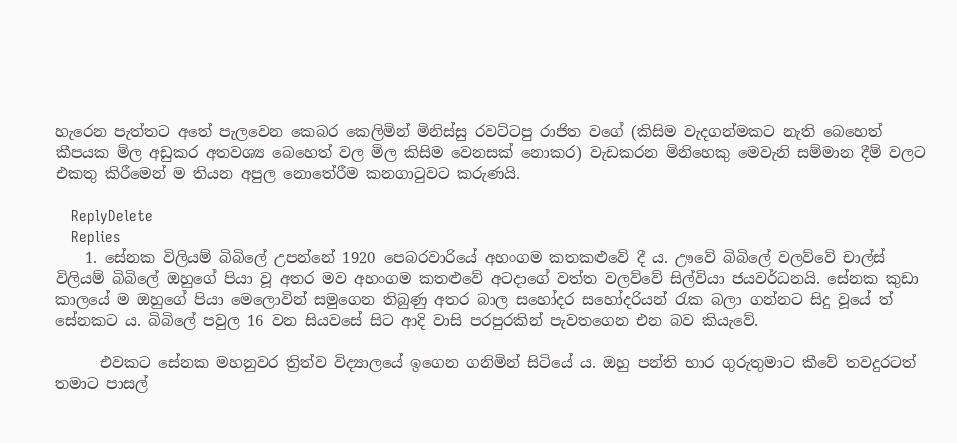හැරෙන පැත්තට අතේ පැලවෙන කෙබර කෙලිමින් මිනිස්සු රවට්ටපු රාජිත වගේ (කිසිම වැදගන්මකට නැති බෙහෙත් කීපයක මිල අඩුකර අතවශ්‍ය බෙහෙත් වල මිල කිසිම වෙනසක් නොකර) වැඩකරන මිනිහෙකු මෙවැනි සම්මාන දීම් වලට එකතු කිරීමෙන් ම තියන අපුල නොතේරීම කනගාටුවට කරුණයි.

    ReplyDelete
    Replies
    1. සේනක විලියම් බිබිලේ උපන්නේ 1920 පෙබරවාරියේ අහංගම කතකළුවේ දී ය. ඌවේ බිබිලේ වලව්වේ චාල්ස් විලියම් බිබිලේ ඔහුගේ පියා වූ අතර මව අහංගම කතළුවේ අටදාගේ වත්ත වලව්වේ සිල්වියා ජයවර්ධනයි. සේනක කුඩා කාලයේ ම ඔහුගේ පියා මෙලොවින් සමුගෙන තිබුණු අතර බාල සහෝදර සහෝදරියන් රැක බලා ගන්නට සිදු වූයේ ත් සේනකට ය. බිබිලේ පවුල 16 වන සියවසේ සිට ආදි වාසි පරපුරකින් පැවතගෙන එන බව කියැවේ.

      එවකට සේනක මහනුවර ත්‍රිත්ව විද්‍යාලයේ ඉගෙන ගනිමින් සිටියේ ය. ඔහු පන්ති භාර ගුරුතුමාට කීවේ තවදුරටත් තමාට පාසල්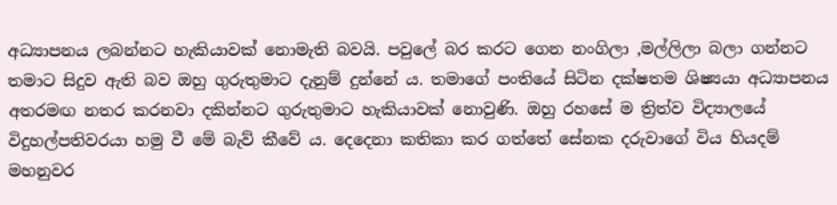අධ්‍යාපනය ලබන්නට හැකියාවක් නොමැති බවයි. පවුලේ බර කරට ගෙන නංගිලා ,මල්ලිලා බලා ගන්නට තමාට සිදුව ඇති බව ඔහු ගුරුතුමාට දැනුම් දුන්නේ ය. තමාගේ පංතියේ සිටින දක්ෂතම ශිෂ්‍යයා අධ්‍යාපනය අතරමඟ නතර කරනවා දකින්නට ගුරුතුමාට හැකියාවක් නොවුණි. ඔහු රහසේ ම ත්‍රිත්ව විද්‍යාලයේ විදුහල්පතිවරයා හමු වී මේ බැව් කීවේ ය. දෙදෙනා කතිකා කර ගත්තේ සේනක දරුවාගේ විය හියදම් මහනුවර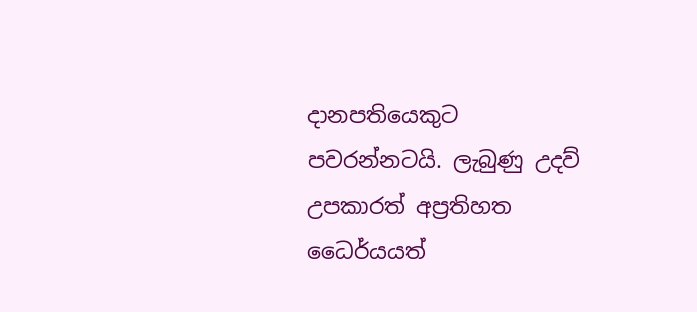දානපතියෙකුට පවරන්නටයි. ලැබුණු උදව් උපකාරත් අප්‍රතිහත ධෛර්යයත්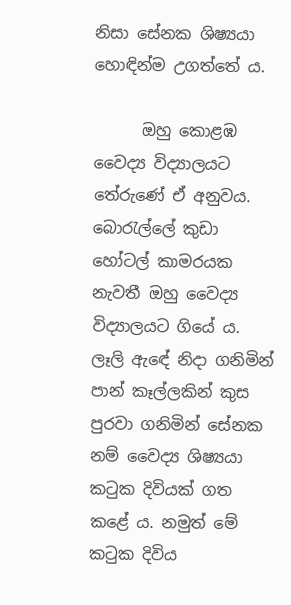නිසා සේනක ශිෂ්‍යයා හොඳින්ම උගත්තේ ය.

      ඔහු කොළඹ වෛද්‍ය විද්‍යාලයට තේරුණේ ඒ අනුවය. බොරැල්ලේ කුඩා හෝටල් කාමරයක නැවතී ඔහු වෛද්‍ය විද්‍යාලයට ගියේ ය. ලෑලි ඇඳේ නිදා ගනිමින් පාන් කෑල්ලකින් කුස පුරවා ගනිමින් සේනක නම් වෛද්‍ය ශිෂ්‍යයා කටුක දිවියක් ගත කළේ ය. නමුත් මේ කටුක දිවිය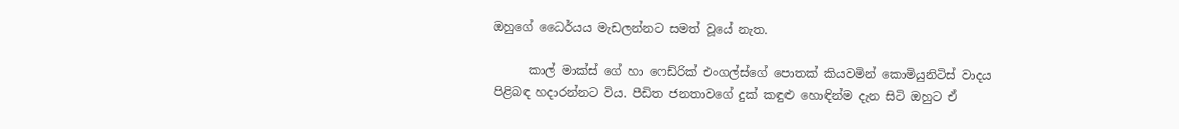ඔහුගේ ධෛර්යය මැඩලන්නට සමත් වූයේ නැත.

      කාල් මාක්ස් ගේ හා ෆෙඩ්රික් එංගල්ස්ගේ පොතක් කියවමින් කොමියුනිටිස් වාදය පිළිබඳ හදාරන්නට විය. පීඩිත ජනතාවගේ දුක් කඳුළු හොඳින්ම දැන සිටි ඔහුට ඒ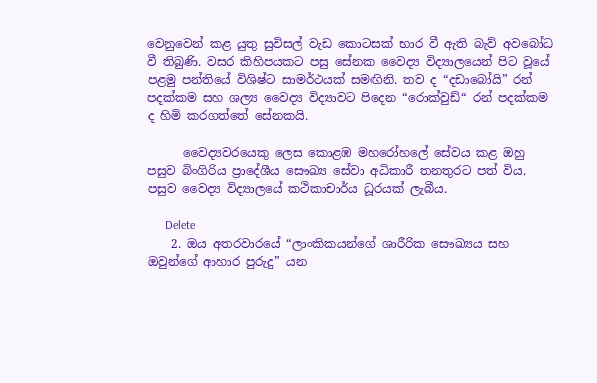වෙනුවෙන් කළ යුතු සුවිසල් වැඩ කොටසක් භාර වී ඇති බැව් අවබෝධ වී තිබුණි. වසර කිහිපයකට පසු සේනක වෛද්‍ය විද්‍යාලයෙන් පිට වූයේ පළමු පන්තියේ විශිෂ්ට සාමර්ථයක් සමඟිනි. තව ද “දඩාබෝයි” රන් පදක්කම සහ ශල්‍ය වෛද්‍ය විද්‍යාවට පිදෙන “රොක්වුඩ්“ රන් පදක්කම ද හිමි කරගත්තේ සේනකයි.

      වෛද්‍යවරයෙකු ලෙස කොළඹ මහරෝහලේ සේවය කළ ඔහු පසුව බිංගිරිය ප්‍රාදේශීය සෞඛ්‍ය සේවා අධිකාරී තනතුරට පත් විය. පසුව වෛද්‍ය විද්‍යාලයේ කථිකාචාර්ය ධූරයක් ලැබීය.

      Delete
    2. ඔය අතරවාරයේ “ලාංකිකයන්ගේ ශාරීරික සෞඛ්‍යය සහ ඔවුන්ගේ ආහාර පුරුදු” යන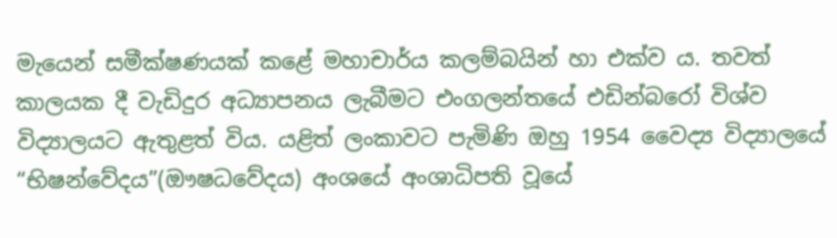මැයෙන් සමීක්ෂණයක් කළේ මහාචාර්ය කලම්බයින් හා එක්ව ය. තවත් කාලයක දී වැඩිදුර අධ්‍යාපනය ලැබීමට එංගලන්තයේ එඩින්බරෝ විශ්ව විද්‍යාලයට ඇතුළත් විය. යළිත් ලංකාවට පැමිණි ඔහු 1954 වෛද්‍ය විද්‍යාලයේ “භිෂන්වේදය”(ඖෂධවේදය) අංශයේ අංශාධිපති වූයේ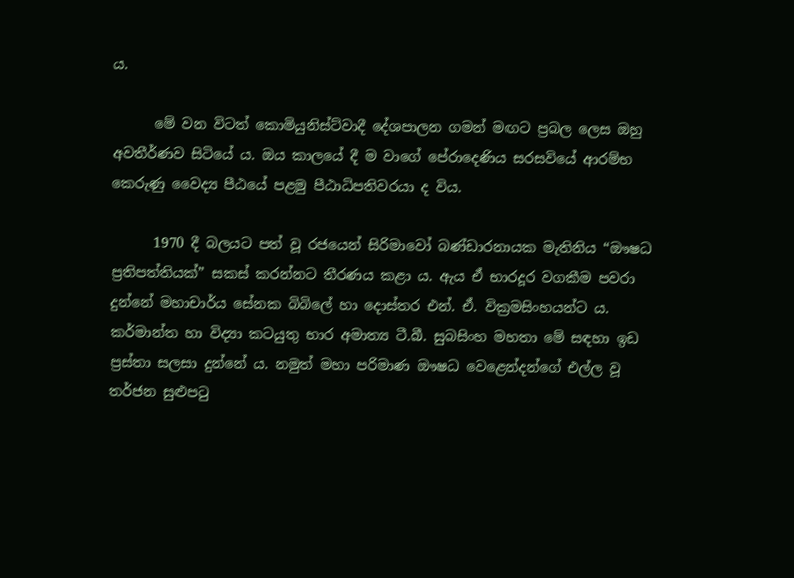ය.

      මේ වන විටත් කොමියුනිස්ට්වාදී දේශපාලන ගමන් මඟට ප්‍රබල ලෙස ඔහු අවතීර්ණව සිටියේ ය. ඔය කාලයේ දී ම වාගේ පේරාදෙණිය සරසවියේ ආරම්භ කෙරුණු වෛද්‍ය පීඨයේ පළමු පීඨාධිපතිවරයා ද විය.

      1970 දී බලයට පත් වූ රජයෙන් සිරිමාවෝ බණ්ඩාරනායක මැතිනිය “ඖෂධ ප්‍රතිපත්තියක්” සකස් කරන්නට තීරණය කළා ය. ඇය ඒ භාරදූර වගකීම පවරා දුන්නේ මහාචාර්ය සේනක බිබිලේ හා දොස්තර එන්. ඒ. වික්‍රමසිංහයන්ට ය. කර්මාන්ත හා විද්‍යා කටයුතු භාර අමාත්‍ය ටී.බී. සුබසිංහ මහතා මේ සඳහා ඉඩ ප්‍රස්තා සලසා දුන්නේ ය. නමුත් මහා පරිමාණ ඖෂධ වෙළෙන්දන්ගේ එල්ල වූ තර්ජන සුළුපටු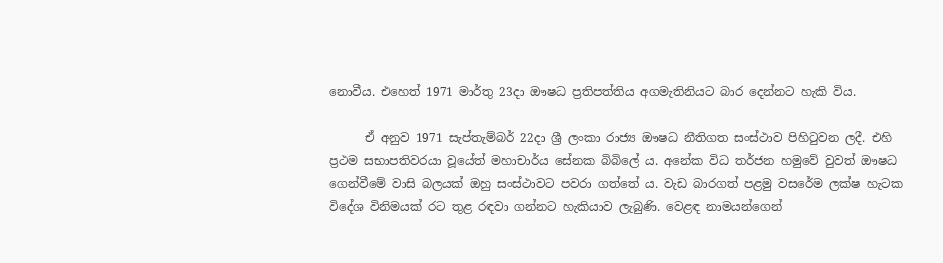නොවීය. එහෙත් 1971 මාර්තු 23දා ඖෂධ ප්‍රතිපත්තිය අගමැතිනියට බාර දෙන්නට හැකි විය.

      ඒ අනුව 1971 සැප්තැම්බර් 22දා ශ්‍රී ලංකා රාජ්‍ය ඖෂධ නීතිගත සංස්ථාව පිහිටුවන ලදී. එහි ප්‍රථම සභාපතිවරයා වූයේත් මහාචාර්ය සේනක බිබිලේ ය. අනේක විධ තර්ජන හමුවේ වුවත් ඖෂධ ගෙන්වීමේ වාසි බලයක් ඔහු සංස්ථාවට පවරා ගත්තේ ය. වැඩ බාරගත් පළමු වසරේම ලක්ෂ හැටක විදේශ විනිමයක් රට තුළ රඳවා ගන්නට හැකියාව ලැබුණි. වෙළඳ නාමයන්ගෙන්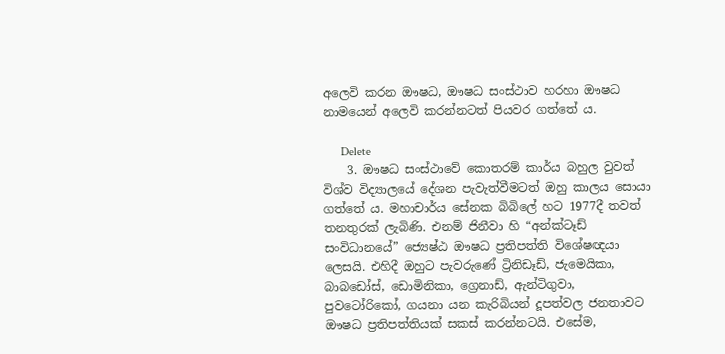අලෙවි කරන ඖෂධ, ඖෂධ සංස්ථාව හරහා ඖෂධ නාමයෙන් අලෙවි කරන්නටත් පියවර ගත්තේ ය.

      Delete
    3. ඖෂධ සංස්ථාවේ කොතරම් කාර්ය බහුල වුවත් විශ්ව විද්‍යාලයේ දේශන පැවැත්වීමටත් ඔහු කාලය සොයා ගත්තේ ය. මහාචාර්ය සේනක බිබිලේ හට 1977දී තවත් තනතුරක් ලැබිණි. එනම් ජිනීවා හි “අන්ක්ටෑඩ් සංවිධානයේ” ජ්‍යෙෂ්ඨ ඖෂධ ප්‍රතිපත්ති විශේෂඥයා ලෙසයි. එහිදී ඔහුට පැවරුණේ ට්‍රිනිඩෑඩ්, ජැමෙයිකා, බාබඩෝස්, ඩොමිනිකා, ග්‍රෙනාඩ්, ඇන්ටිගුවා, පුවටෝරිකෝ, ගයනා යන කැරිබියන් දූපත්වල ජනතාවට ඖෂධ ප්‍රතිපත්තියක් සකස් කරන්නටයි. එසේම,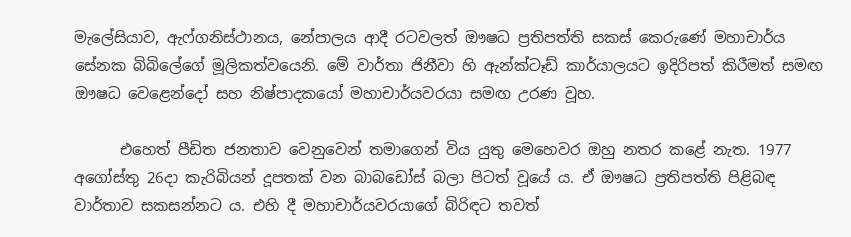මැලේසියාව, ඇෆ්ගනිස්ථානය, නේපාලය ආදී රටවලත් ඖෂධ ප්‍රතිපත්ති සකස් කෙරුණේ මහාචාර්ය සේනක බිබිලේගේ මූලිකත්වයෙනි. මේ වාර්තා ජිනීවා හි ඇන්ක්ටෑඩ් කාර්යාලයට ඉදිරිපත් කිරීමත් සමඟ ඖෂධ වෙළෙන්දෝ සහ නිෂ්පාදකයෝ මහාචාර්යවරයා සමඟ උරණ වූහ.

      එහෙත් පීඩිත ජනතාව වෙනුවෙන් තමාගෙන් විය යුතු මෙහෙවර ඔහු නතර කළේ නැත. 1977 අගෝස්තු 26දා කැරිබියන් දූපතක් වන බාබඩෝස් බලා පිටත් වූයේ ය. ඒ ඖෂධ ප්‍රතිපත්ති පිළිබඳ වාර්තාව සකසන්නට ය. එහි දී මහාචාර්යවරයාගේ බිරිඳට තවත්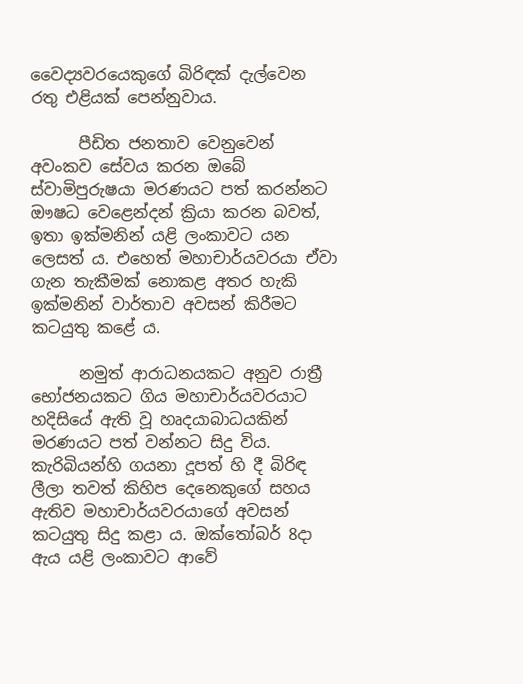වෛද්‍යවරයෙකුගේ බිරිඳක් දැල්වෙන රතු එළියක් පෙන්නුවාය.

      පීඩිත ජනතාව වෙනුවෙන් අවංකව සේවය කරන ඔබේ ස්වාමිපුරුෂයා මරණයට පත් කරන්නට ඖෂධ වෙළෙන්දන් ක්‍රියා කරන බවත්, ඉතා ඉක්මනින් යළි ලංකාවට යන ලෙසත් ය. එහෙත් මහාචාර්යවරයා ඒවා ගැන තැකීමක් නොකළ අතර හැකි ඉක්මනින් වාර්තාව අවසන් කිරීමට කටයුතු කළේ ය.

      නමුත් ආරාධනයකට අනුව රාත්‍රී භෝජනයකට ගිය මහාචාර්යවරයාට හදිසියේ ඇති වූ හෘදයාබාධයකින් මරණයට පත් වන්නට සිදු විය. කැරිබියන්හි ගයනා දූපත් හි දී බිරිඳ ලීලා තවත් කිහිප දෙනෙකුගේ සහය ඇතිව මහාචාර්යවරයාගේ අවසන් කටයුතු සිදු කළා ය. ඔක්තෝබර් 8දා ඇය යළි ලංකාවට ආවේ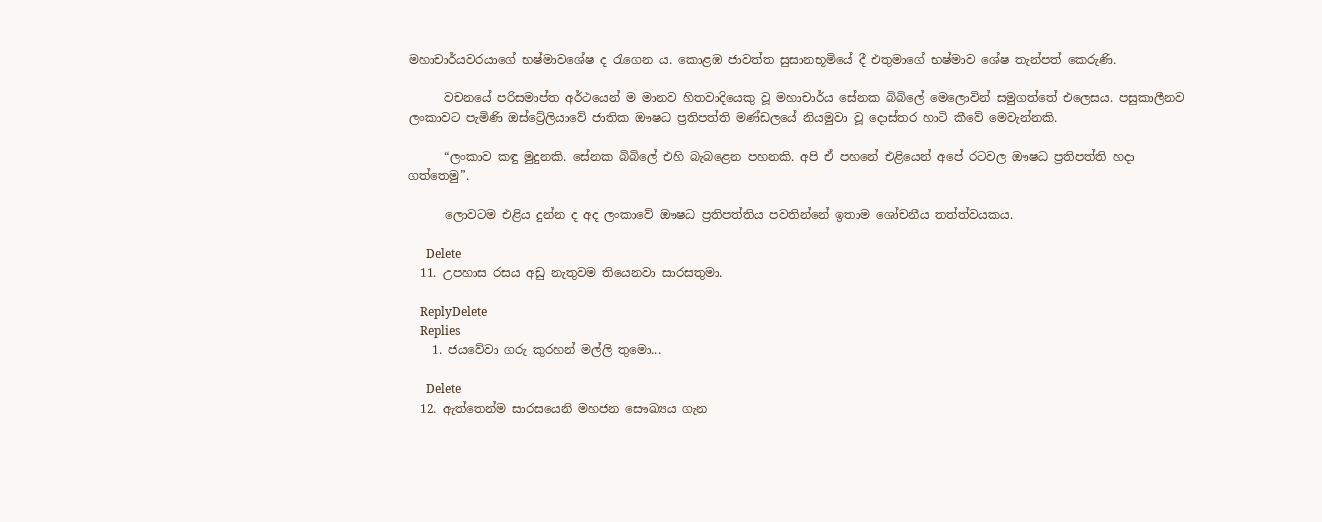මහාචාර්යවරයාගේ භෂ්මාවශේෂ ද රැගෙන ය. කොළඹ ජාවත්ත සුසානභූමියේ දී එතුමාගේ භෂ්මාව ශේෂ තැන්පත් කෙරුණි.

      වචනයේ පරිසමාප්ත අර්ථයෙන් ම මානව හිතවාදියෙකු වූ මහාචාර්ය සේනක බිබිලේ මෙලොවින් සමුගත්තේ එලෙසය. පසුකාලීනව ලංකාවට පැමිණි ඔස්ට්‍රේලියාවේ ජාතික ඖෂධ ප්‍රතිපත්ති මණ්ඩලයේ නියමුවා වූ දොස්තර හාටි කීවේ මෙවැන්නකි.

      “ලංකාව කඳු මුදුනකි. සේනක බිබිලේ එහි බැබළෙන පහනකි. අපි ඒ පහනේ එළියෙන් අපේ රටවල ඖෂධ ප්‍රතිපත්ති හදා ගත්තෙමු”.

      ලොවටම එළිය දුන්න ද අද ලංකාවේ ඖෂධ ප්‍රතිපත්තිය පවතින්නේ ඉතාම ශෝචනීය තත්ත්වයකය.

      Delete
  11. උපහාස රසය අඩු නැතුවම තියෙනවා සාරසතුමා.

    ReplyDelete
    Replies
    1. ජයවේවා ගරු කුරහන් මල්ලි තුමො...

      Delete
  12. ඇත්තෙන්ම සාරසයෙනි මහජන සෞඛ්‍යය ගැන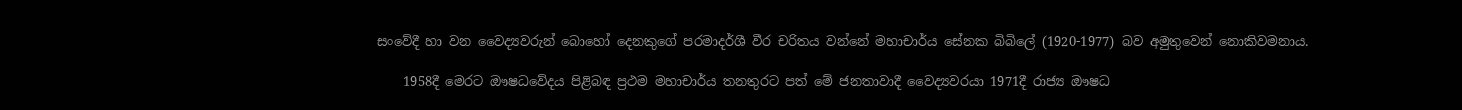සංවේදී හා වන වෛද්‍යවරුන් බොහෝ දෙනකුගේ පරමාදර්ශී වීර චරිතය වන්නේ මහාචාර්ය සේනක බිබිලේ (1920-1977) බව අමුතුවෙන් නොකිවමනාය.

    1958දී මෙරට ඖෂධවේදය පිළිබඳ ප්‍රථම මහාචාර්ය තනතුරට පත් මේ ජනතාවාදී වෛද්‍යවරයා 1971දී රාජ්‍ය ඖෂධ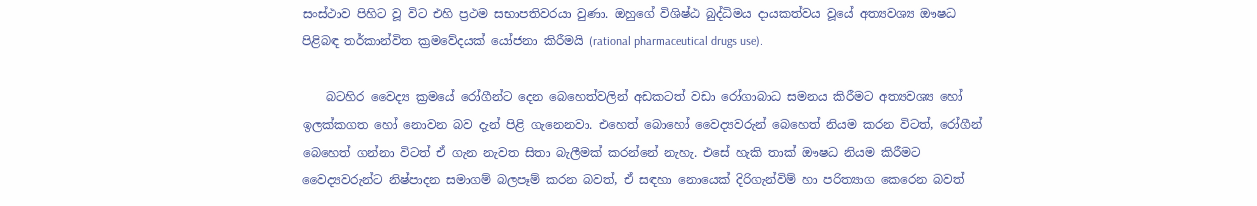සංස්ථාව පිහිට වූ විට එහි ප්‍රථම සභාපතිවරයා වුණා. ඔහුගේ විශිෂ්ඨ බුද්ධිමය දායකත්වය වූයේ අත්‍යවශ්‍ය ඖෂධ පිළිබඳ තර්කාන්විත ක්‍රමවේදයක් යෝජනා කිරීමයි (rational pharmaceutical drugs use).

    බටහිර වෛද්‍ය ක්‍රමයේ රෝගීන්ට දෙන බෙහෙත්වලින් අඩකටත් වඩා රෝගාබාධ සමනය කිරීමට අත්‍යවශ්‍ය හෝ ඉලක්කගත හෝ නොවන බව දැන් පිළි ගැනෙනවා. එහෙත් බොහෝ වෛද්‍යවරුන් බෙහෙත් නියම කරන විටත්, රෝගීන් බෙහෙත් ගන්නා විටත් ඒ ගැන නැවත සිතා බැලීමක් කරන්නේ නැහැ. එසේ හැකි තාක් ඖෂධ නියම කිරීමට වෛද්‍යවරුන්ට නිෂ්පාදන සමාගම් බලපෑම් කරන බවත්, ඒ සඳහා නොයෙක් දිරිගැන්විම් හා පරිත්‍යාග කෙරෙන බවත්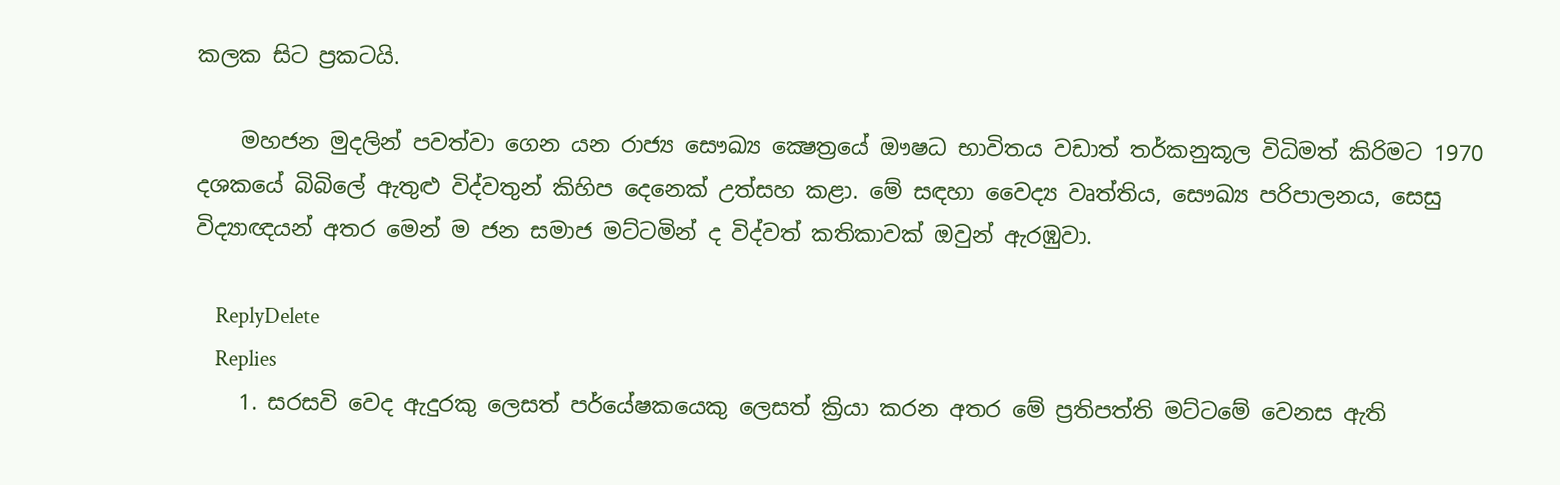කලක සිට ප්‍රකටයි.

    මහජන මුදලින් පවත්වා ගෙන යන රාජ්‍ය සෞඛ්‍ය ක්‍ෂෙත්‍රයේ ඖෂධ භාවිතය වඩාත් තර්කනුකූල විධිමත් කිරිමට 1970 දශකයේ බිබිලේ ඇතුළු විද්වතුන් කිහිප දෙනෙක් උත්සහ කළා. මේ සඳහා වෛද්‍ය වෘත්තිය, සෞඛ්‍ය පරිපාලනය, සෙසු විද්‍යාඥයන් අතර මෙන් ම ජන සමාජ මට්ටමින් ද විද්වත් කතිකාවක් ඔවුන් ඇරඹුවා.

    ReplyDelete
    Replies
    1. සරසවි වෙද ඇදුරකු ලෙසත් පර්යේෂකයෙකු ලෙසත් ක්‍රියා කරන අතර මේ ප්‍රතිපත්ති මට්ටමේ වෙනස ඇති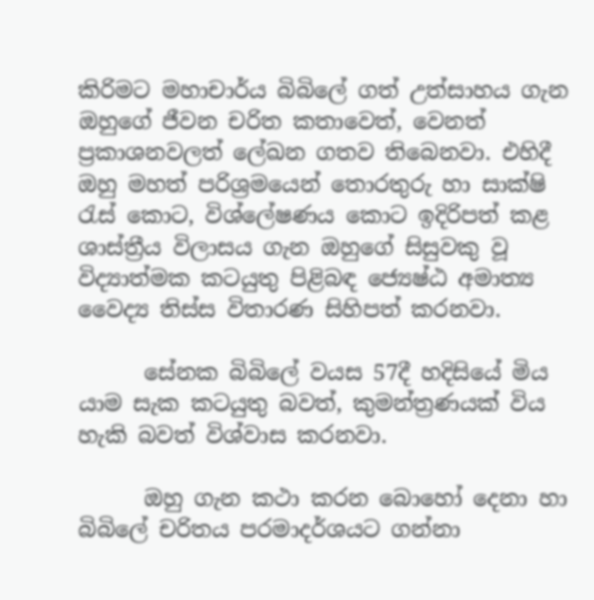කිරිමට මහාචාර්ය බිබිලේ ගත් උත්සාහය ගැන ඔහුගේ ජීවන චරිත කතාවෙත්, වෙනත් ප්‍රකාශනවලත් ලේඛන ගතව තිබෙනවා. එහිදී ඔහු මහත් පරිශ්‍රමයෙන් තොරතුරු හා සාක්ෂි රැස් කොට, විශ්ලේෂණය කොට ඉදිරිපත් කළ ශාස්ත්‍රීය විලාසය ගැන ඔහුගේ සිසුවකු වූ විද්‍යාත්මක කටයුතු පිළිබඳ ජ්‍යෙෂ්ඨ අමාත්‍ය වෛද්‍ය තිස්ස විතාරණ සිහිපත් කරනවා.

      සේනක බිබිලේ වයස 57දී හදිසියේ මිය යාම සැක කටයුතු බවත්, කුමන්ත්‍රණයක් විය හැකි බවත් විශ්වාස කරනවා.

      ඔහු ගැන කථා කරන බොහෝ දෙනා හා බිබිලේ චරිතය පරමාදර්ශයට ගන්නා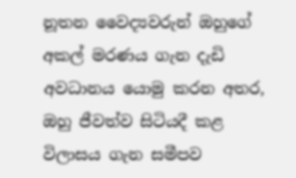නූතන වෛද්‍යවරුන් ඔහුගේ අකල් මරණය ගැන දැඩි අවධානය යොමු කරන අතර, ඔහු ජීවත්ව සිටියදී කළ විලාසය ගැන සමීපව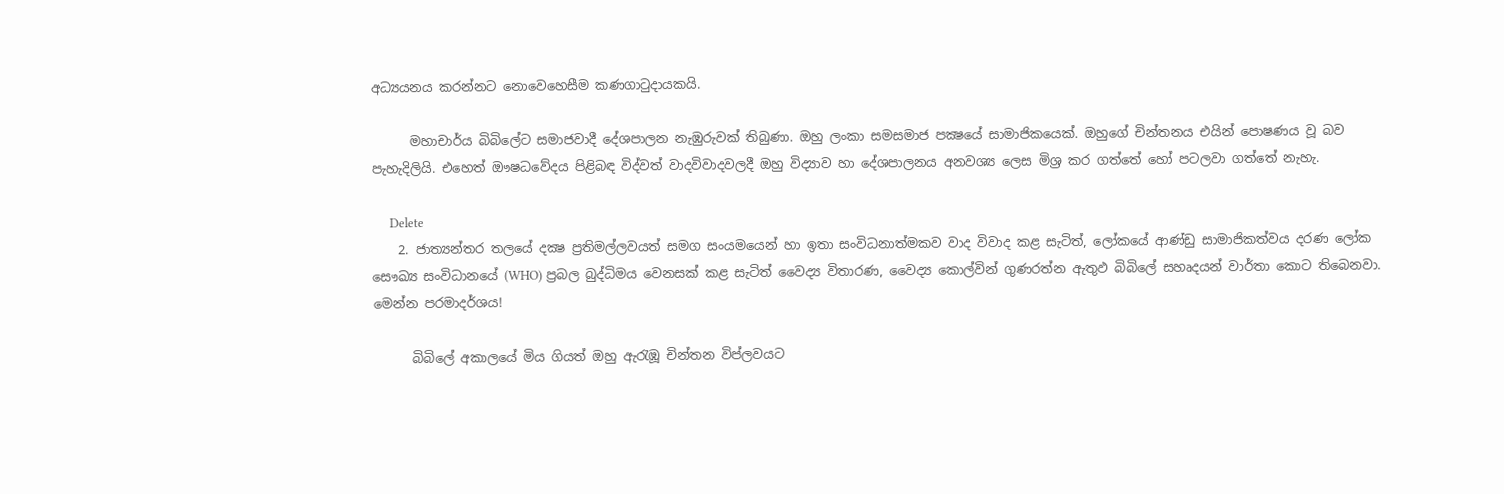අධ්‍යයනය කරන්නට නොවෙහෙසීම කණගාටුදායකයි.

      මහාචාර්ය බිබිලේට සමාජවාදී දේශපාලන නැඹුරුවක් තිබුණා. ඔහු ලංකා සමසමාජ පක්‍ෂයේ සාමාජිකයෙක්. ඔහුගේ චින්තනය එයින් පොෂණය වූ බව පැහැදිලියි. එහෙත් ඖෂධවේදය පිළිබඳ විද්වත් වාදවිවාදවලදී ඔහු විද්‍යාව හා දේශපාලනය අනවශ්‍ය ලෙස මිශ්‍ර කර ගත්තේ හෝ පටලවා ගත්තේ නැහැ.

      Delete
    2. ජාත්‍යන්තර තලයේ දක්‍ෂ ප්‍රතිමල්ලවයත් සමග සංයමයෙන් හා ඉතා සංවිධනාත්මකව වාද විවාද කළ සැටිත්, ලෝකයේ ආණ්ඩු සාමාජිකත්වය දරණ ලෝක සෞඛ්‍ය සංවිධානයේ (WHO) ප්‍රබල බුද්ධිමය වෙනසක් කළ සැටිත් වෛද්‍ය විතාරණ, වෛද්‍ය කොල්වින් ගුණරත්න ඇතුඵ බිබිලේ සහෘදයන් වාර්තා කොට තිබෙනවා. මෙන්න පරමාදර්ශය!

      බිබිලේ අකාලයේ මිය ගියත් ඔහු ඇරැඹූ චින්තන විප්ලවයට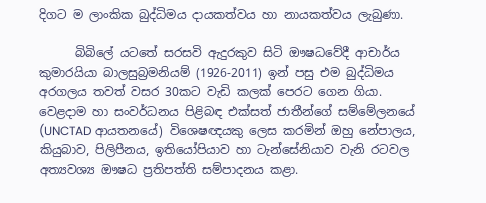දිගට ම ලාංකික බුද්ධිමය දායකත්වය හා නායකත්වය ලැබුණා.

      බිබිලේ යටතේ සරසවි ඇදුරකුව සිටි ඖෂධවේදී ආචාර්ය කුමාරයියා බාලසුබ්‍රමනියම් (1926-2011) ඉන් පසු එම බුද්ධිමය අරගලය තවත් වසර 30කට වැඩි කලක් පෙරට ගෙන ගියා. වෙළදාම හා සංවර්ධනය පිළිබඳ එක්සත් ජාතීන්ගේ සම්මේලනයේ (UNCTAD ආයතනයේ) විශෙෂඥයකු ලෙස කරමින් ඔහු නේපාලය, කියුබාව, පිලිපීනය, ඉතියෝපියාව හා ටැන්සේනියාව වැනි රටවල අත්‍යවශ්‍ය ඖෂධ ප්‍රතිපත්ති සම්පාදනය කළා.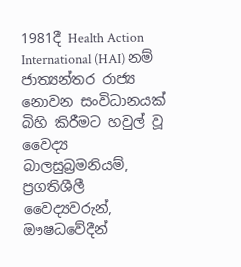1981දී Health Action International (HAI) නම් ජාත්‍යන්තර රාජ්‍ය නොවන සංවිධානයක් බිහි කිරීමට හවුල් වූ වෛද්‍ය බාලසුබ්‍රමනියම්, ප්‍රගතිශීලී වෛද්‍යවරුන්, ඖෂධවේදීන්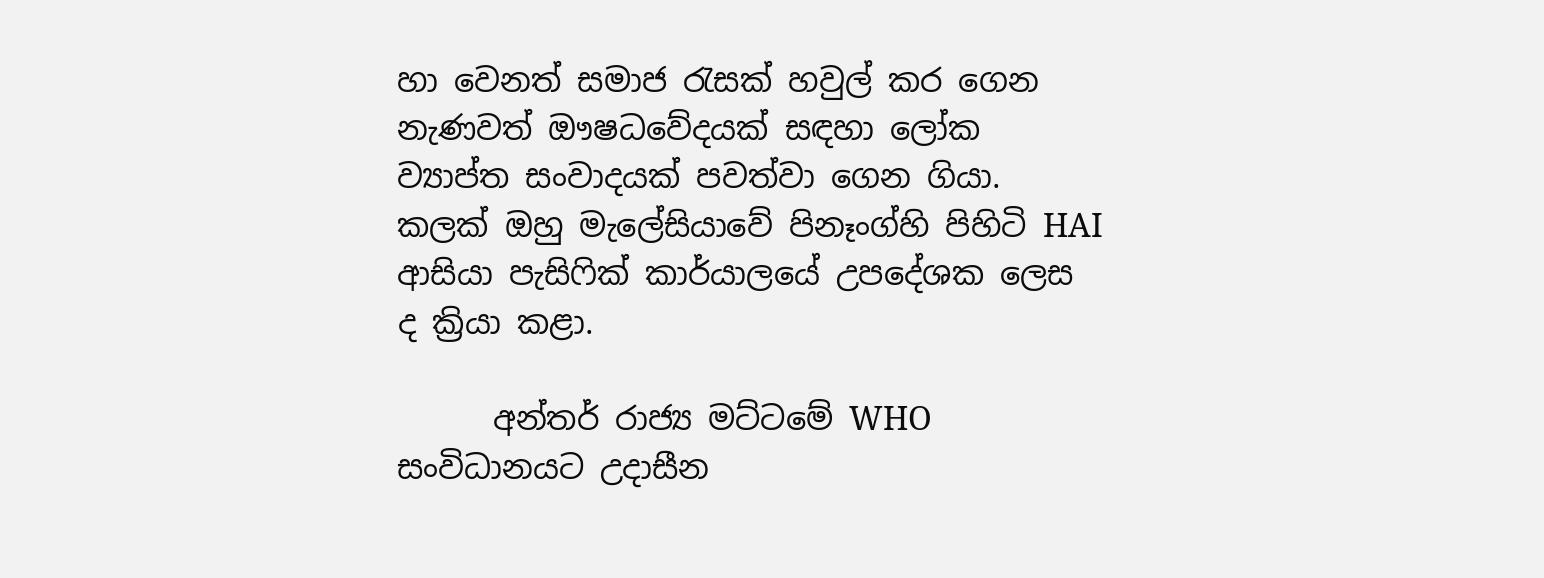හා වෙනත් සමාජ රැසක් හවුල් කර ගෙන නැණවත් ඖෂධවේදයක් සඳහා ලෝක ව්‍යාප්ත සංවාදයක් පවත්වා ගෙන ගියා. කලක් ඔහු මැලේසියාවේ පිනෑංග්හි පිහිටි HAI ආසියා පැසිෆික් කාර්යාලයේ උපදේශක ලෙස ද ක්‍රියා කළා.

      අන්තර් රාජ්‍ය මට්ටමේ WHO සංවිධානයට උදාසීන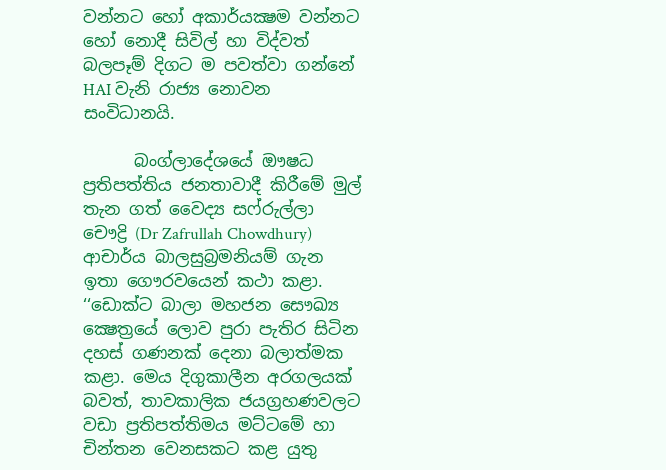වන්නට හෝ අකාර්යක්‍ෂම වන්නට හෝ නොදී සිවිල් හා විද්වත් බලපෑම් දිගට ම පවත්වා ගන්නේ HAI වැනි රාජ්‍ය නොවන සංවිධානයි.

      බංග්ලාදේශයේ ඖෂධ ප්‍රතිපත්තිය ජනතාවාදී කිරීමේ මුල් තැන ගත් වෛද්‍ය සෆ්රුල්ලා චෞද්‍රි (Dr Zafrullah Chowdhury) ආචාර්ය බාලසුබ්‍රමනියම් ගැන ඉතා ගෞරවයෙන් කථා කළා. ‘‘ඩොක්ට බාලා මහජන සෞඛ්‍ය ක්‍ෂෙත්‍රයේ ලොව පුරා පැතිර සිටින දහස් ගණනක් දෙනා බලාත්මක කළා. මෙය දිගුකාලීන අරගලයක් බවත්, තාවකාලික ජයග්‍රහණවලට වඩා ප්‍රතිපත්තිමය මට්ටමේ හා චින්තන වෙනසකට කළ යුතු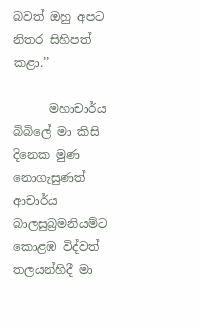බවත් ඔහු අපට නිතර සිහිපත් කළා.’’

      මහාචාර්ය බිබිලේ මා කිසි දිනෙක මුණ නොගැසුණත් ආචාර්ය බාලසුබ්‍රමනියම්ට කොළඹ විද්වත් තලයන්හිදී මා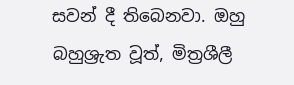සවන් දී තිබෙනවා. ඔහු බහුශ්‍රැත වූත්, මිත්‍රශීලී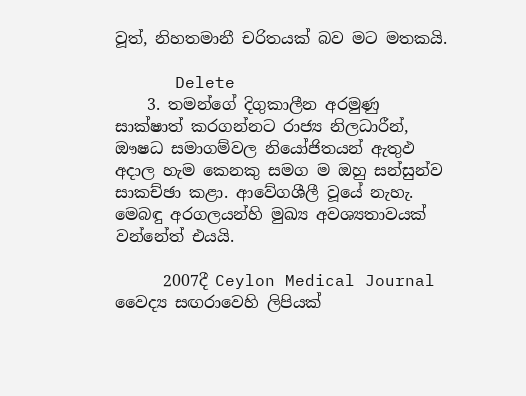වූත්, නිහතමානී චරිතයක් බව මට මතකයි.

      Delete
    3. තමන්ගේ දිගුකාලීන අරමුණු සාක්ෂාත් කරගන්නට රාජ්‍ය නිලධාරීන්, ඖෂධ සමාගම්වල නියෝජිතයන් ඇතුඵ අදාල හැම කෙනකු සමග ම ඔහු සන්සුන්ව සාකච්ඡා කළා. ආවේගශීලී වූයේ නැහැ. මෙබඳු අරගලයන්හි මුඛ්‍ය අවශ්‍යතාවයක් වන්නේත් එයයි.

      2007දී Ceylon Medical Journal වෛද්‍ය සඟරාවෙහි ලිපියක්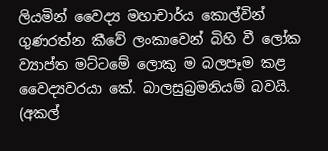ලියමින් වෛද්‍ය මහාචාර්ය කොල්වින් ගුණරත්න කීවේ ලංකාවෙන් බිහි වී ලෝක ව්‍යාප්ත මට්ටමේ ලොකු ම බලපෑම කළ වෛද්‍යවරයා කේ. බාලසුබ්‍රමනියම් බවයි. (අකල්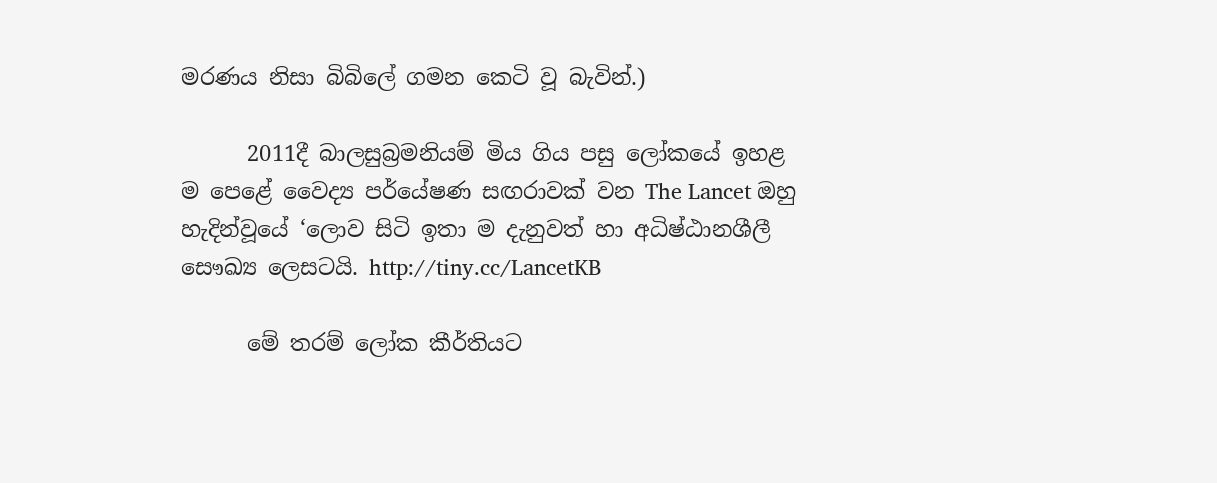මරණය නිසා බිබිලේ ගමන කෙටි වූ බැවින්.)

      2011දී බාලසුබ්‍රමනියම් මිය ගිය පසු ලෝකයේ ඉහළ ම පෙළේ වෛද්‍ය පර්යේෂණ සඟරාවක් වන The Lancet ඔහු හැදින්වූයේ ‘ලොව සිටි ඉතා ම දැනුවත් හා අධිෂ්ඨානශීලී සෞඛ්‍ය ලෙසටයි. http://tiny.cc/LancetKB

      මේ තරම් ලෝක කීර්තියට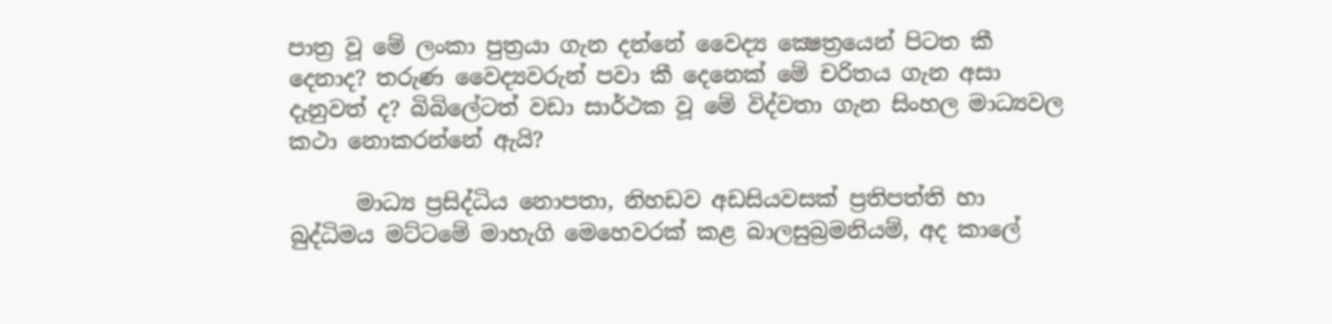පාත්‍ර වූ මේ ලංකා පුත්‍රයා ගැන දන්නේ වෛද්‍ය ක්‍ෂෙත්‍රයෙන් පිටත කී දෙනාද? තරුණ වෛද්‍යවරුන් පවා කී දෙනෙක් මේ චරිතය ගැන අසා දැනුවත් ද? බිබිලේටත් වඩා සාර්ථක වූ මේ විද්වතා ගැන සිංහල මාධ්‍යවල කථා නොකරන්නේ ඇයි?

      මාධ්‍ය ප්‍රසිද්ධිය නොපතා, නිහඩව අඩසියවසක් ප්‍රතිපත්ති හා බුද්ධිමය මට්ටමේ මාහැගි මෙහෙවරක් කළ බාලසුබ්‍රමනියම්, අද කාලේ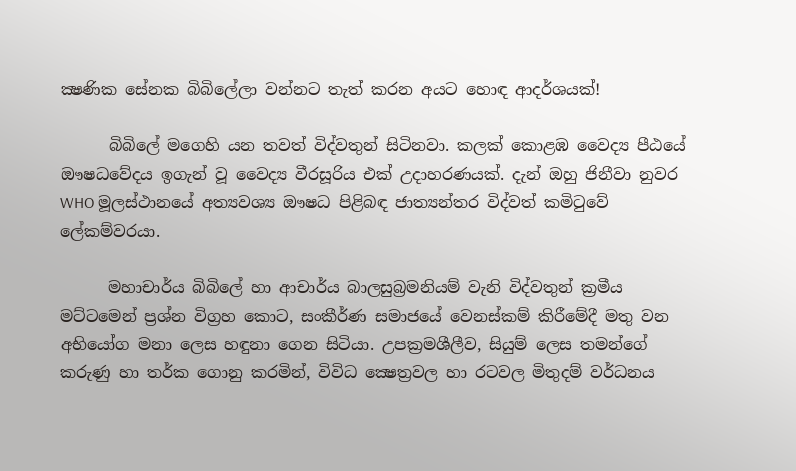ක්‍ෂණික සේනක බිබිලේලා වන්නට තැත් කරන අයට හොඳ ආදර්ශයක්!

      බිබිලේ මගෙහි යන තවත් විද්වතුන් සිටිනවා. කලක් කොළඹ වෛද්‍ය පීඨයේ ඖෂධවේදය ඉගැන් වූ වෛද්‍ය වීරසූරිය එක් උදාහරණයක්. දැන් ඔහු ජිනීවා නුවර WHO මූලස්ථානයේ අත්‍යවශ්‍ය ඖෂධ පිළිබඳ ජාත්‍යන්තර විද්වත් කමිටුවේ ලේකම්වරයා.

      මහාචාර්ය බිබිලේ හා ආචාර්ය බාලසුබ්‍රමනියම් වැනි විද්වතුන් ක්‍රමීය මට්ටමෙන් ප්‍රශ්න විග්‍රහ කොට, සංකීර්ණ සමාජයේ වෙනස්කම් කිරීමේදී මතු වන අභියෝග මනා ලෙස හඳුනා ගෙන සිටියා. උපක්‍රමශීලීව, සියුම් ලෙස තමන්ගේ කරුණු හා තර්ක ගොනු කරමින්, විවිධ ක්‍ෂෙත්‍රවල හා රටවල මිතුදම් වර්ධනය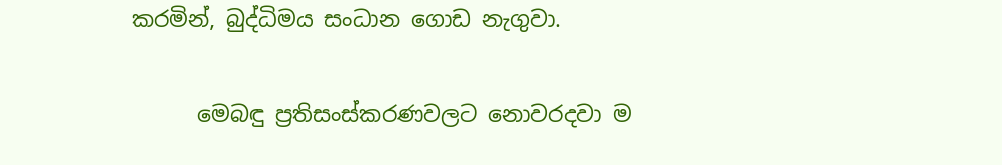කරමින්, බුද්ධිමය සංධාන ගොඩ නැගුවා.

      මෙබඳු ප්‍රතිසංස්කරණවලට නොවරදවා ම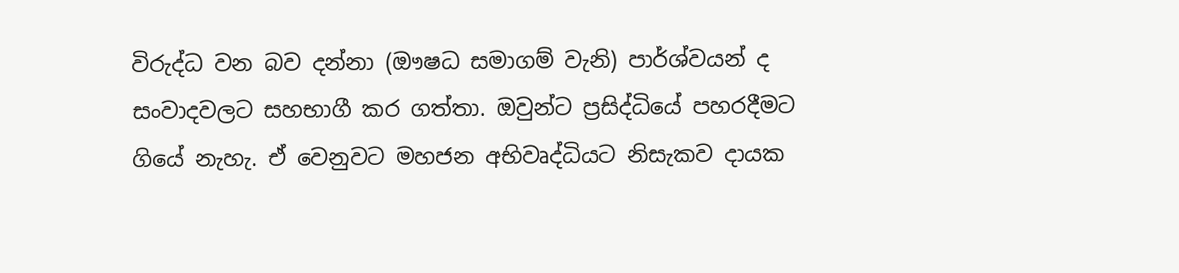විරුද්ධ වන බව දන්නා (ඖෂධ සමාගම් වැනි) පාර්ශ්වයන් ද සංවාදවලට සහභාගී කර ගත්තා. ඔවුන්ට ප්‍රසිද්ධියේ පහරදීමට ගියේ නැහැ. ඒ වෙනුවට මහජන අභිවෘද්ධියට නිසැකව දායක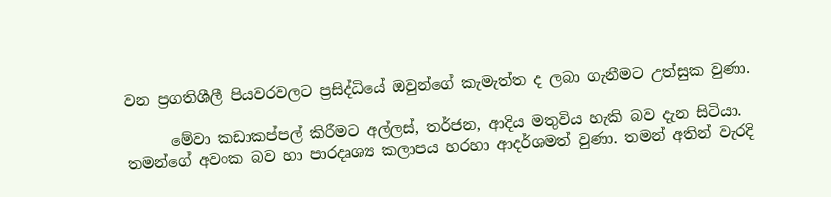වන ප්‍රගතිශීලී පියවරවලට ප්‍රසිද්ධියේ ඔවුන්ගේ කැමැත්ත ද ලබා ගැනීමට උත්සුක වුණා.

      මේවා කඩාකප්පල් කිරීමට අල්ලස්, තර්ජන, ආදිය මතුවිය හැකි බව දැන සිටියා. තමන්ගේ අවංක බව හා පාරදෘශ්‍ය කලාපය හරහා ආදර්ශමත් වුණා. තමන් අතින් වැරදි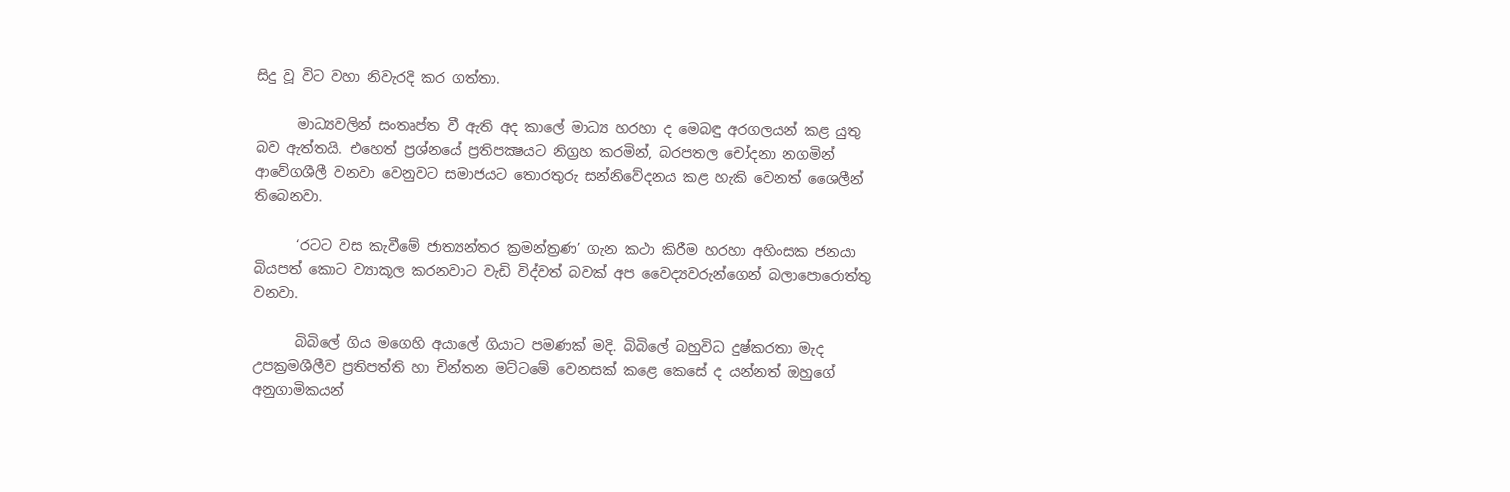සිදු වූ විට වහා නිවැරදි කර ගත්තා.

      මාධ්‍යවලින් සංතෘප්ත වී ඇති අද කාලේ මාධ්‍ය හරහා ද මෙබඳු අරගලයන් කළ යුතු බව ඇත්තයි. එහෙත් ප්‍රශ්නයේ ප්‍රතිපක්‍ෂයට නිග්‍රහ කරමින්, බරපතල චෝදනා නගමින් ආවේගශීලී වනවා වෙනුවට සමාජයට තොරතුරු සන්නිවේදනය කළ හැකි වෙනත් ශෛලීන් තිබෙනවා.

      ‘රටට වස කැවීමේ ජාත්‍යන්තර ක්‍රමන්ත්‍රණ’ ගැන කථා කිරීම හරහා අහිංසක ජනයා බියපත් කොට ව්‍යාකූල කරනවාට වැඩි විද්වත් බවක් අප වෛද්‍යවරුන්ගෙන් බලාපොරොත්තු වනවා.

      බිබිලේ ගිය මගෙහි අයාලේ ගියාට පමණක් මදි. බිබිලේ බහුවිධ දුෂ්කරතා මැද උපක්‍රමශීලීව ප්‍රතිපත්ති හා චින්තන මට්ටමේ වෙනසක් කළෙ කෙසේ ද යන්නත් ඔහුගේ අනුගාමිකයන්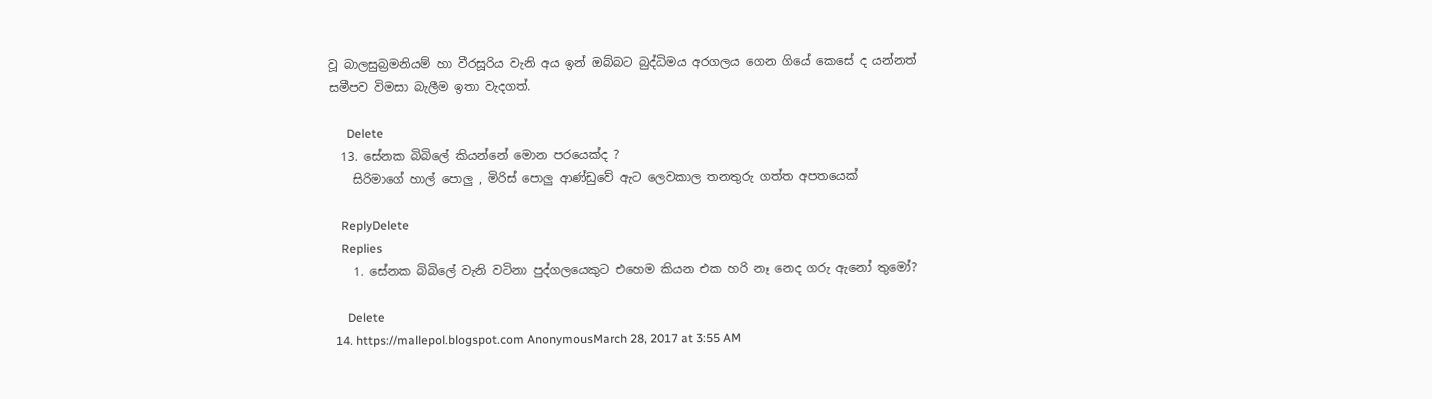වූ බාලසුබ්‍රමනියම් හා වීරසූරිය වැනි අය ඉන් ඔබ්බට බුද්ධිමය අරගලය ගෙන ගියේ කෙසේ ද යන්නත් සමීපව විමසා බැලීම ඉතා වැදගත්.

      Delete
  13. සේනක බිබිලේ කියන්නේ මොන පරයෙක්ද ?
    සිරිමාගේ හාල් පොලු , මිරිස් පොලු ආණ්ඩුවේ ඇට ලෙවකාල තනතුරු ගත්ත අපතයෙක්

    ReplyDelete
    Replies
    1. සේනක බිබිලේ වැනි වටිනා පුද්ගලයෙකුට එහෙම කියන එක හරි නෑ නෙද ගරු ඇනෝ තුමෝ?

      Delete
  14. https://mallepol.blogspot.com AnonymousMarch 28, 2017 at 3:55 AM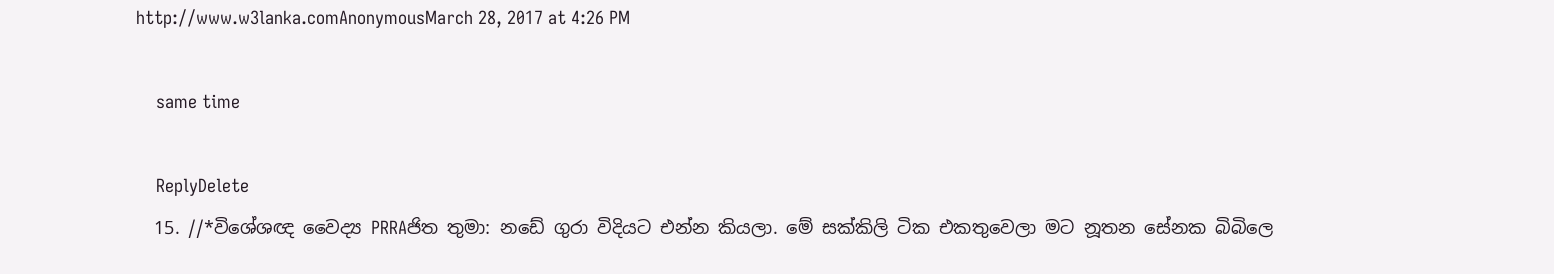http://www.w3lanka.comAnonymousMarch 28, 2017 at 4:26 PM

    same time

    ReplyDelete
  15. //*විශේශඥ වෛද්‍ය PRRAජිත තුමා: නඩේ ගුරා විදියට එන්න කියලා. මේ සක්කිලි ටික එකතුවෙලා මට නූතන සේනක බිබිලෙ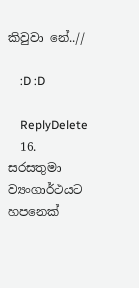කිවුවා නේ..//

    :D :D

    ReplyDelete
  16. සරසතුමා ව්‍යංගාර්ථයට හපනෙක්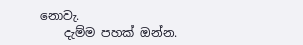නොවැ.
    දැම්ම පහක් ඔන්න.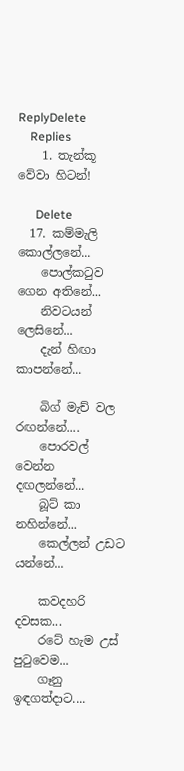ReplyDelete
    Replies
    1. තැන්කූ වේවා හිටන්!

      Delete
  17. කම්මැලි කොල්ලනේ...
    පොල්කටුව ගෙන අතිනේ...
    නිවටයන් ලෙසිනේ...
    දැන් හිඟා කාපන්නේ...

    බිග් මැච් වල රඟන්නේ....
    පොරවල් වෙන්න දඟලන්නේ...
    බූට් කා නහින්නේ...
    කෙල්ලන් උඩට යන්නේ...

    කවදහරි දවසක...
    රටේ හැම උස් පුටුවෙම...
    ගෑනු ඉඳගත්දාට....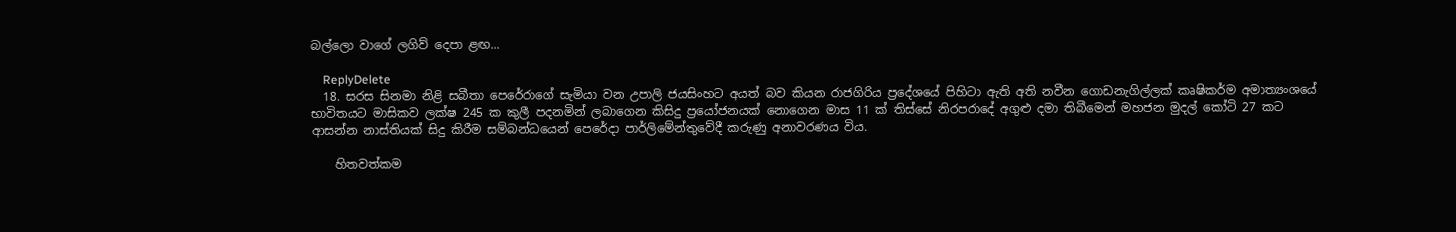බල්ලො වාගේ ලගිව් දෙපා ළඟ...

    ReplyDelete
  18. සරස සිනමා නිළි සබීතා පෙරේරාගේ සැමියා වන උපාලි ජයසිංහට අයත් බව කියන රාජගිරිය ප්‍රදේශයේ පිහිටා ඇති අති නවීන ගොඩනැගිල්ලක් කෘෂිකර්ම අමාත්‍යංශයේ භාවිතයට මාසිකව ලක්ෂ 245 ක කුලී පදනමින් ලබාගෙන කිසිදු ප්‍රයෝජනයක් නොගෙන මාස 11 ක් තිස්සේ නිරපරාදේ අගුළු දමා තිබීමෙන් මහජන මුදල් කෝටි 27 කට ආසන්න නාස්තියක් සිදු කිරීම සම්බන්ධයෙන් පෙරේදා පාර්ලිමේන්තුවේදී කරුණු අනාවරණය විය.

    හිතවත්කම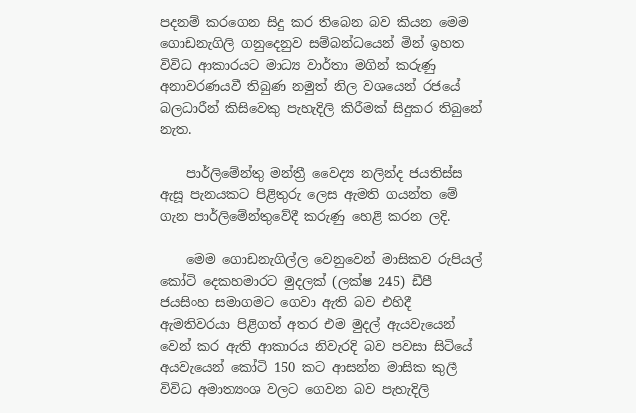පදනම් කරගෙන සිදු කර තිබෙන බව කියන මෙම ගොඩනැගිලි ගනුදෙනුව සම්බන්ධයෙන් මින් ඉහත විවිධ ආකාරයට මාධ්‍ය වාර්තා මගින් කරුණු අනාවරණයවී තිබුණ නමුත් නිල වශයෙන් රජයේ බලධාරීන් කිසිවෙකු පැහැදිලි කිරීමක් සිදුකර තිබුනේ නැත.

    පාර්ලිමේන්තු මන්ත්‍රී වෛද්‍ය නලින්ද ජයතිස්ස ඇසූ පැනයකට පිළිතුරු ලෙස ඇමති ගයන්ත මේ ගැන පාර්ලිමේන්තුවේදී කරුණු හෙළි කරන ලදි.

    මෙම ගොඩනැගිල්ල වෙනුවෙන් මාසිකව රුපියල් කෝටි දෙකහමාරට මුදලක් (ලක්ෂ 245) ඩීපී ජයසිංහ සමාගමට ගෙවා ඇති බව එහිදී ඇමතිවරයා පිළිගත් අතර එම මුදල් ඇයවැයෙන් වෙන් කර ඇති ආකාරය නිවැරදි බව පවසා සිටියේ අයවැයෙන් කෝටි 150 කට ආසන්න මාසික කුලී විවිධ අමාත්‍යංශ වලට ගෙවන බව පැහැදිලි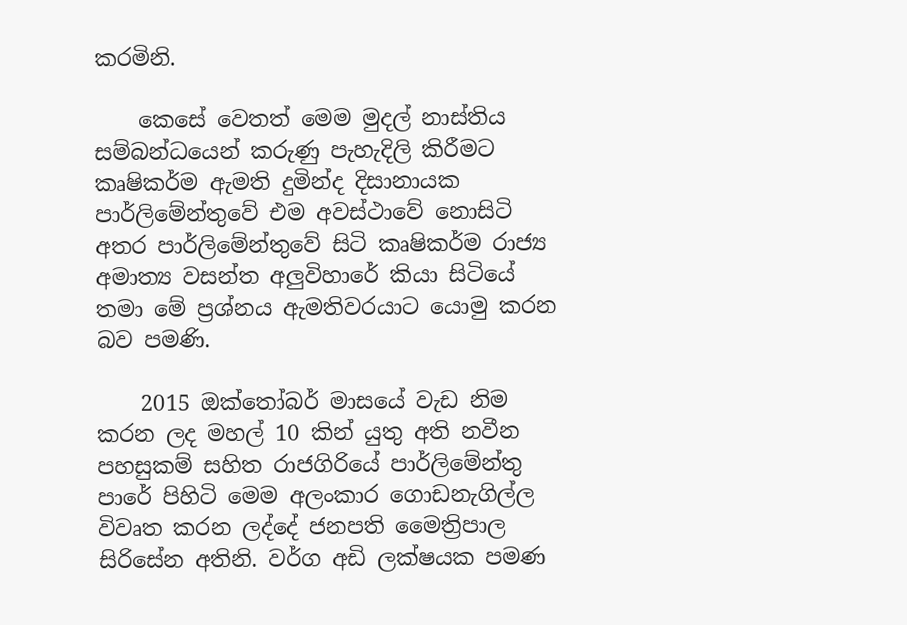කරමිනි.

    කෙසේ වෙතත් මෙම මුදල් නාස්තිය සම්බන්ධයෙන් කරුණු පැහැදිලි කිරීමට කෘෂිකර්ම ඇමති දුමින්ද දිසානායක පාර්ලිමේන්තුවේ එම අවස්ථාවේ නොසිටි අතර පාර්ලිමේන්තුවේ සිටි කෘෂිකර්ම රාජ්‍ය අමාත්‍ය වසන්ත අලුවිහාරේ කියා සිටියේ තමා මේ ප්‍රශ්නය ඇමතිවරයාට යොමු කරන බව පමණි.

    2015 ඔක්තෝබර් මාසයේ වැඩ නිම කරන ලද මහල් 10 කින් යුතු අති නවීන පහසුකම් සහිත රාජගිරියේ පාර්ලිමේන්තු පාරේ පිහිටි මෙම අලංකාර ගොඩනැගිල්ල විවෘත කරන ලද්දේ ජනපති මෛත්‍රිපාල සිරිසේන අතිනි. වර්ග අඩි ලක්ෂයක පමණ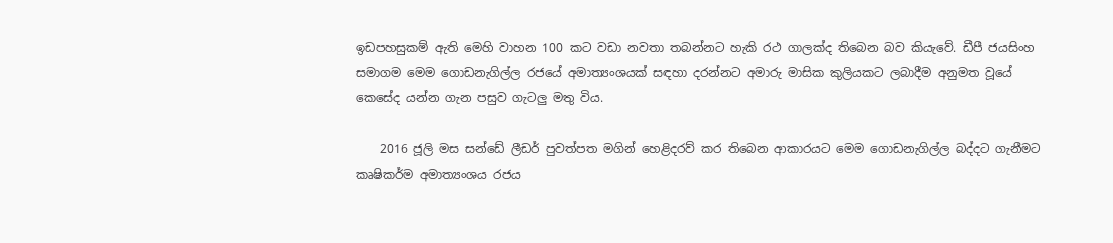ඉඩපහසුකම් ඇති මෙහි වාහන 100 කට වඩා නවතා තබන්නට හැකි රථ ගාලක්ද තිබෙන බව කියැවේ. ඩීපී ජයසිංහ සමාගම මෙම ගොඩනැගිල්ල රජයේ අමාත්‍යංශයක් සඳහා දරන්නට අමාරු මාසික කුලියකට ලබාදීම අනුමත වූයේ කෙසේද යන්න ගැන පසුව ගැටලු මතු විය.

    2016 ජූලි මස සන්ඩේ ලීඩර් පුවත්පත මගින් හෙළිදරව් කර තිබෙන ආකාරයට මෙම ගොඩනැගිල්ල බද්දට ගැනීමට කෘෂිකර්ම අමාත්‍යංශය රජය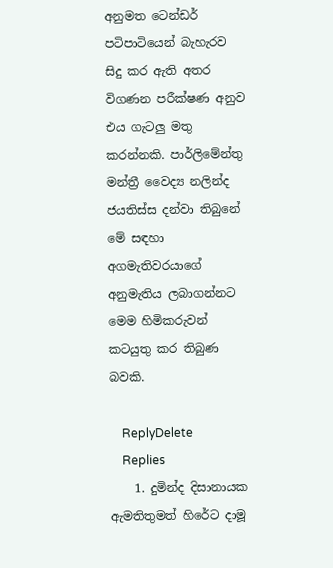අනුමත ටෙන්ඩර් පටිපාටියෙන් බැහැරව සිදු කර ඇති අතර විගණන පරීක්ෂණ අනුව එය ගැටලු මතු කරන්නකි. පාර්ලිමේන්තු මන්ත්‍රී වෛද්‍ය නලින්ද ජයතිස්ස දන්වා තිබුනේ මේ සඳහා අගමැතිවරයාගේ අනුමැතිය ලබාගන්නට මෙම හිමිකරුවන් කටයුතු කර තිබුණ බවකි.

    ReplyDelete
    Replies
    1. දුමින්ද දිසානායක ඇමතිතුමත් හිරේට දාමූ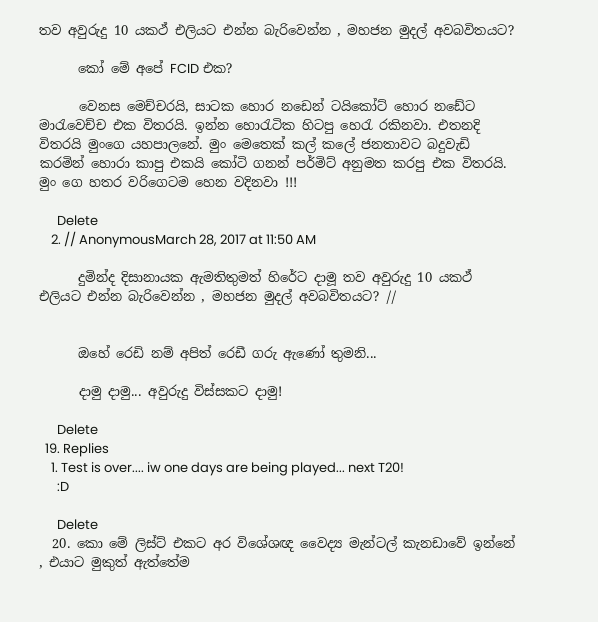තව අවුරුදු 10 යකථ් එලියට එන්න බැරිවෙන්න , මහජන මුදල් අවබවිතයට?

      කෝ මේ අපේ FCID එක?

      වෙනස මෙච්චරයි, සාටක හොර නඩෙන් ටයිකෝට් හොර නඩේට මාරැවෙච්ච එක විතරයි. ඉන්න හොරැටික හිටපු හෙරැ රකිනවා. එතනදි විතරයි මුංගෙ යහපාලනේ. මුං මෙතෙක් කල් කලේ ජනතාවට බදුවැඩි කරමින් හොරා කාපු එකයි කෝටි ගනන් පර්මිට් අනුමත කරපු එක විතරයි. මුං ගෙ හතර වරිගෙටම හෙන වදිනවා !!!

      Delete
    2. // AnonymousMarch 28, 2017 at 11:50 AM

      දුමින්ද දිසානායක ඇමතිතුමත් හිරේට දාමූ තව අවුරුදු 10 යකථ් එලියට එන්න බැරිවෙන්න , මහජන මුදල් අවබවිතයට? //


      ඔහේ රෙඩි නම් අපිත් රෙඩී ගරු ඇණෝ තුමනි...

      දාමු දාමු... අවුරුදු විස්සකට දාමු!

      Delete
  19. Replies
    1. Test is over.... iw one days are being played... next T20!
      :D

      Delete
  20. කො මේ ලිස්ට් එකට අර විශේශඥ වෛද්‍ය මැන්ටල් කැනඩාවේ ඉන්නේ , එයාට මුකුත් ඇත්තේම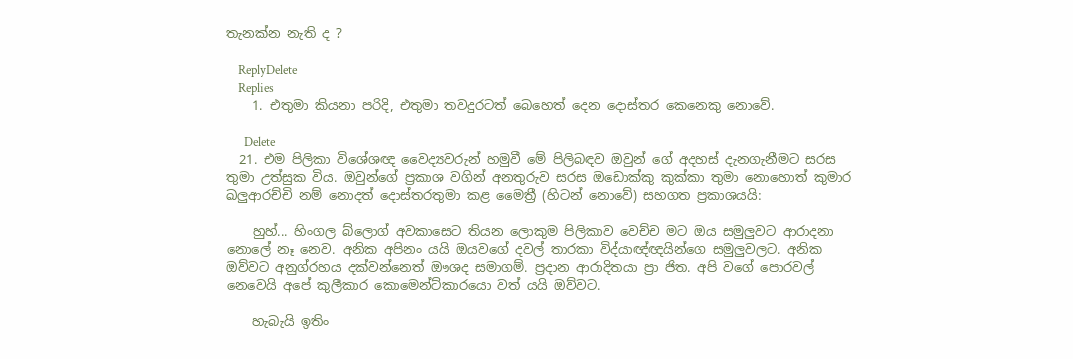තැනක්න නැති ද ?

    ReplyDelete
    Replies
    1. එතුමා කියනා පරිදි, එතුමා තවදුරටත් බෙහෙත් දෙන දොස්තර කෙනෙකු නොවේ.

      Delete
  21. එම පිලිකා විශේශඥ වෛද්‍යවරුන් හමුවී මේ පිලිබඳව ඔවුන් ගේ අදහස් දැනගැනීමට සරස තුමා උත්සුක විය. ඔවුන්ගේ ප්‍රකාශ වගින් අනතුරුව සරස ඔඩොක්කු කුක්කා තුමා නොහොත් කුමාර ඛලුආරච්චි නම් නොදත් දොස්තරතුමා කළ මෛත්‍රී (හිටන් නොවේ) සහගත ප්‍රකාශයයි:

    හුහ්... හිංගල බ්ලොග් අවකාසෙට තියන ලොකුම පිලිකාව වෙච්ච මට ඔය සමුලුවට ආරාදනා නොලේ නෑ නෙව. අනික අපිනං යයි ඔයවගේ දවල් තාරකා විද්යාඥ්ඥයින්ගෙ සමුලුවලට. අනික ඔව්වට අනුග්රහය දක්වන්නෙත් ඖශද සමාගම්. ප්‍රදාන ආරාදිතයා ප්‍රා ජිත. අපි වගේ පොරවල් නෙවෙයි අපේ කුලීකාර කොමෙන්ට්කාරයො වත් යයි ඔව්වට.

    හැබැයි ඉතිං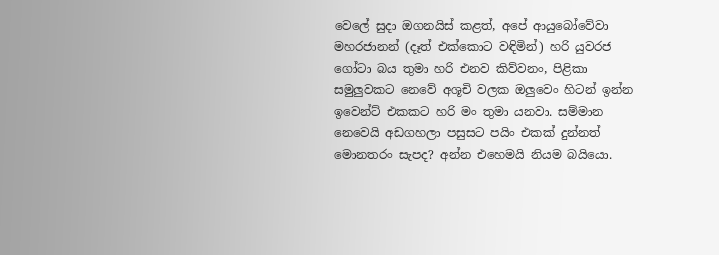වෙලේ සුදා ඔගනයිස් කළත්, අපේ ආයුබෝවේවා මහරජානන් (දෑත් එක්කොට වඳිමින්) හරි යුවරජ ගෝටා බය තුමා හරි එනව කිව්වනං, පිළිකා සමුලුවකට නෙවේ අශූචි වලක ඔලුවෙං හිටන් ඉන්න ඉවෙන්ට් එකකට හරි මං තුමා යනවා. සම්මාන නෙවෙයි අඩගහලා පසුසට පයිං එකක් දුන්නත් මොනතරං සැපද? අන්න එහෙමයි නියම බයියො.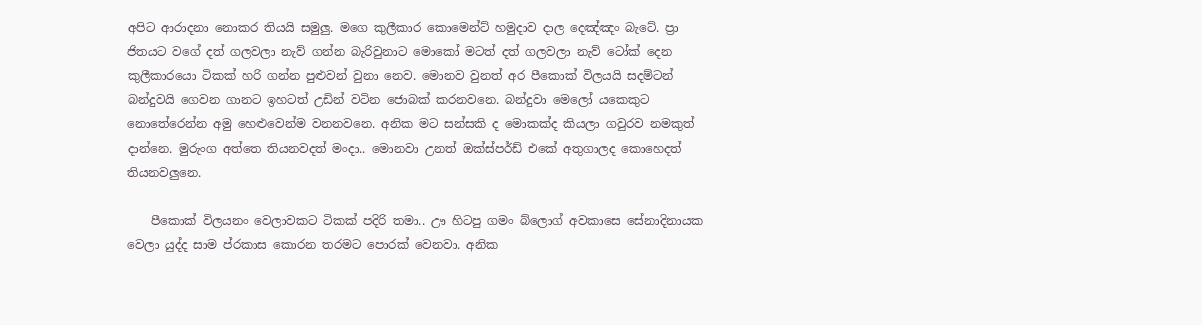අපිට ආරාදනා නොකර තියයි සමුලු. මගෙ කුලීකාර කොමෙන්ට් හමුදාව දාල දෙඤ්ඤං බැටේ. ප්‍රා ජිතයට වගේ දත් ගලවලා නැව් ගන්න බැරිවුනාට මොකෝ මටත් දත් ගලවලා නැව් ටෝක් දෙන කුලීකාරයො ටිකක් හරි ගන්න පුළුවන් වුනා නෙව. මොනව වුනත් අර පීකොක් විලයයි සදම්ටන් බන්දුවයි ගෙවන ගානට ඉහටත් උඩින් වටින ජොබක් කරනවනෙ. බන්දුවා මෙලෝ යකෙකුට නොතේරෙන්න අමු හෙළුවෙන්ම වනනවනෙ. අනික මට සන්සකි ද මොකක්ද කියලා ගවුරව නමකුත් දාන්නෙ. මුරුංග අත්තෙ තියනවදත් මංදා.. මොනවා උනත් ඔක්ස්පර්ඩ් එකේ අතුගාලද කොහෙදත් තියනවලුනෙ.

    පීකොක් විලයනං වෙලාවකට ටිකක් පදිරි තමා.. ඌ හිටපු ගමං බ්ලොග් අවකාසෙ සේනාදිනායක වෙලා යුද්ද සාම ප්රකාස කොරන තරමට පොරක් වෙනවා. අනික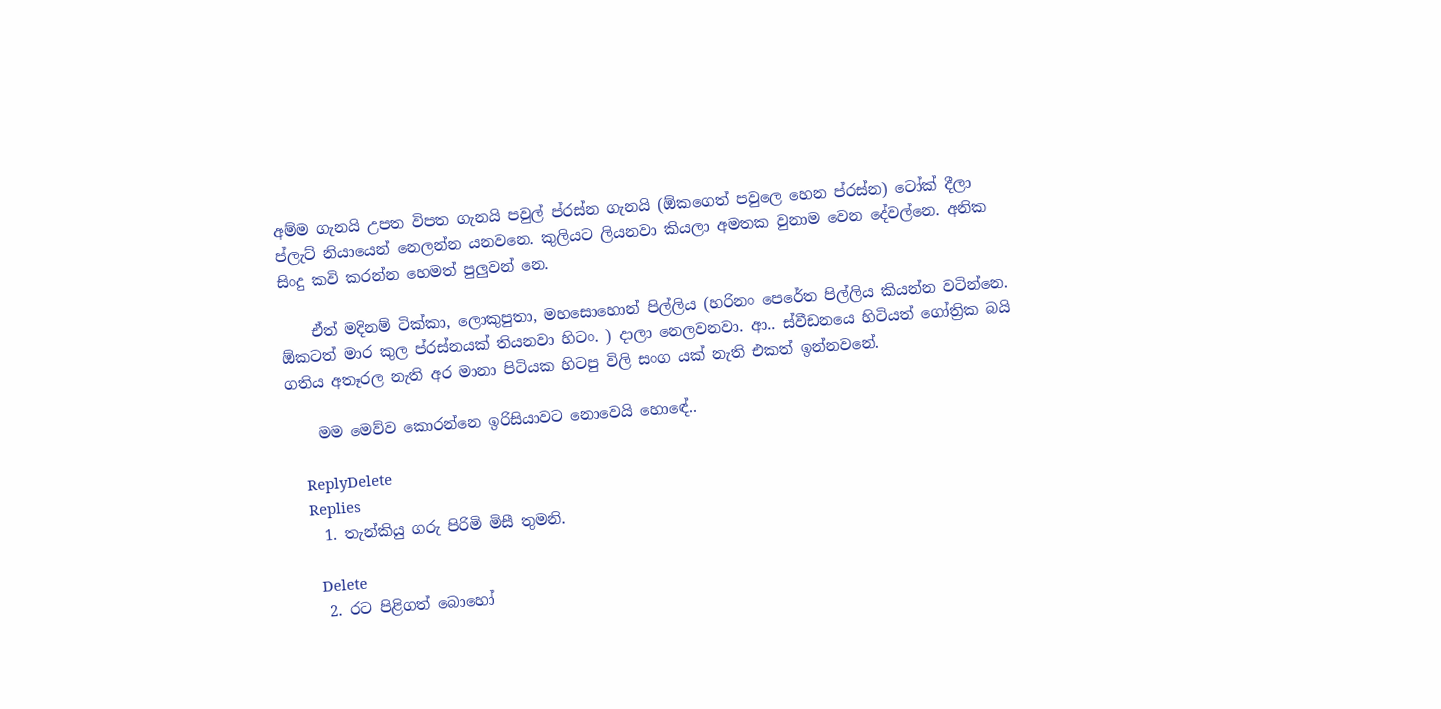අම්ම ගැනයි උපත විපත ගැනයි පවුල් ප්රස්න ගැනයි (ඕකගෙත් පවුලෙ හෙන ප්රස්න) ටෝක් දීලා ප්ලැට් නියායෙන් නෙලන්න යනවනෙ. කුලියට ලියනවා කියලා අමතක වුනාම වෙන දේවල්නෙ. අනික සිංදු කවි කරන්න හෙමත් පුලුවන් නෙ.

    ඒත් මදිනම් ටික්කා, ලොකුපුතා, මහසොහොන් පිල්ලිය (හරිනං පෙරේත පිල්ලිය කියන්න වටින්නෙ. ඕකටත් මාර කුල ප්රස්නයක් තියනවා හිටං. ) දාලා නෙලවනවා. ආ.. ස්වීඩනයෙ හිටියත් ගෝත්‍රික බයි ගතිය අතෑරල නැති අර මානා පිටියක හිටපු විලි සංග යක් නැති එකත් ඉන්නවනේ.

    මම මෙව්ව කොරන්නෙ ඉරිසියාවට නොවෙයි හොඳේ..

    ReplyDelete
    Replies
    1. තැන්කියු ගරු පිරිමි මිසී තුමනි.

      Delete
    2. රට පිළිගත් බොහෝ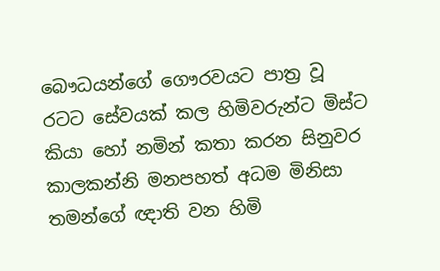බෞධයන්ගේ ගෞරවයට පාත්‍ර වූ රටට සේවයක් කල හිමිවරුන්ට මිස්ට කියා හෝ නමින් කතා කරන සිනුවර කාලකන්නි මනපහත් අධම මිනිසා තමන්ගේ ඥාති වන හිමි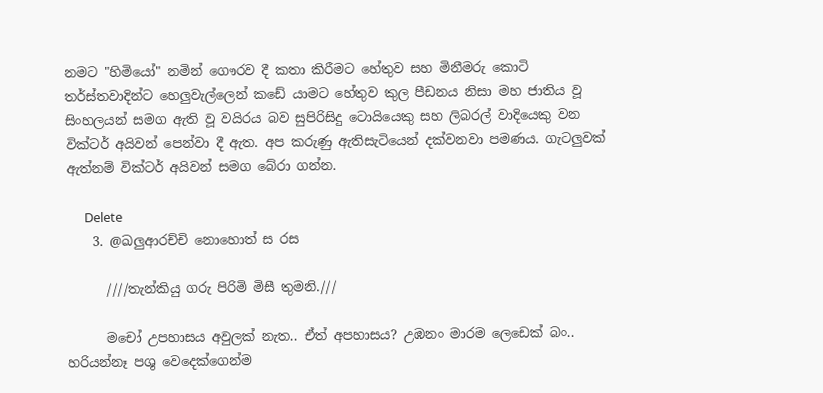නමට "හිමියෝ" නමින් ගෞරව දී කතා කිරීමට හේතුව සහ මිනීමරු කොටි තර්ස්තවාදින්ට හෙලුවැල්ලෙන් කඩේ යාමට හේතුව කුල පීඩනය නිසා මහ ජාතිය වූ සිංහලයන් සමග ඇති වූ වයිරය බව සුපිරිසිදු ටොයියෙකු සහ ලිබරල් වාදියෙකු වන වික්ටර් අයිවන් පෙන්වා දී ඇත. අප කරුණු ඇතිසැටියෙන් දක්වනවා පමණය. ගැටලුවක් ඇත්නම් වික්ටර් අයිවන් සමග බේරා ගන්න.

      Delete
    3. @ඛලුආරච්චි නොහොත් ස රස

      ////තැන්කියු ගරු පිරිමි මිසී තුමනි.///

      මචෝ උපහාසය අවුලක් නැත.. ඒත් අපහාසය? උඹනං මාරම ලෙඩෙක් බං.. හරියන්නෑ පශු වෙදෙක්ගෙන්ම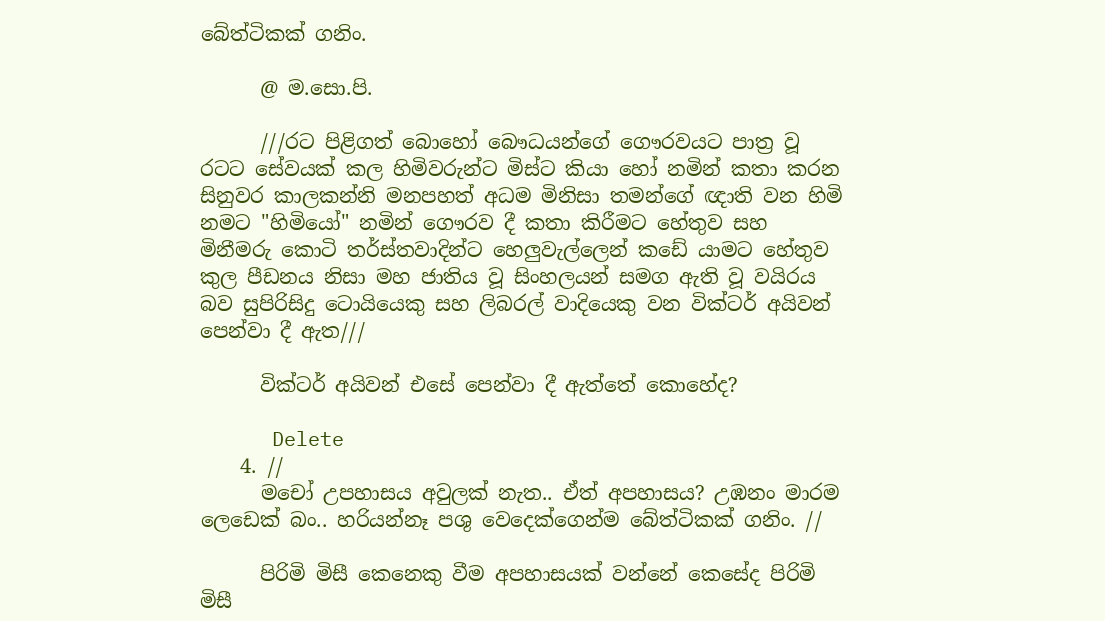බේත්ටිකක් ගනිං.

      @ ම.සො.පි.

      ///රට පිළිගත් බොහෝ බෞධයන්ගේ ගෞරවයට පාත්‍ර වූ රටට සේවයක් කල හිමිවරුන්ට මිස්ට කියා හෝ නමින් කතා කරන සිනුවර කාලකන්නි මනපහත් අධම මිනිසා තමන්ගේ ඥාති වන හිමි නමට "හිමියෝ" නමින් ගෞරව දී කතා කිරීමට හේතුව සහ මිනීමරු කොටි තර්ස්තවාදින්ට හෙලුවැල්ලෙන් කඩේ යාමට හේතුව කුල පීඩනය නිසා මහ ජාතිය වූ සිංහලයන් සමග ඇති වූ වයිරය බව සුපිරිසිදු ටොයියෙකු සහ ලිබරල් වාදියෙකු වන වික්ටර් අයිවන් පෙන්වා දී ඇත///

      වික්ටර් අයිවන් එසේ පෙන්වා දී ඇත්තේ කොහේද?

      Delete
    4. //
      මචෝ උපහාසය අවුලක් නැත.. ඒත් අපහාසය? උඹනං මාරම ලෙඩෙක් බං.. හරියන්නෑ පශු වෙදෙක්ගෙන්ම බේත්ටිකක් ගනිං. //

      පිරිමි මිසී කෙනෙකු වීම අපහාසයක් වන්නේ කෙසේද පිරිමි මිසී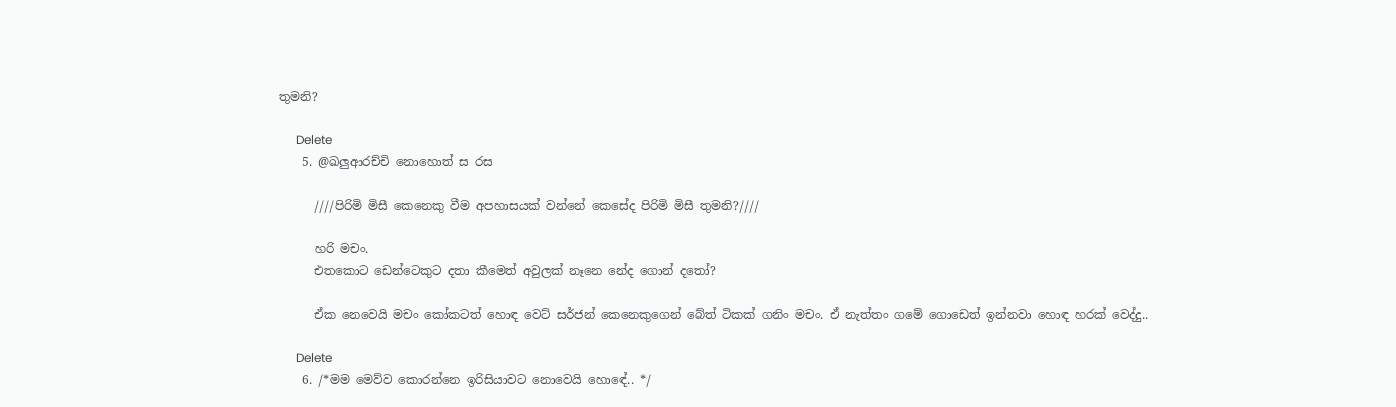තුමනි?

      Delete
    5. @ඛලුආරච්චි නොහොත් ස රස

      ////පිරිමි මිසී කෙනෙකු වීම අපහාසයක් වන්නේ කෙසේද පිරිමි මිසී තුමනි?////

      හරි මචං.
      එතකොට ඩෙන්ටෙකුට දතා කීමෙත් අවුලක් නෑනෙ නේද ගොන් දතෝ?

      ඒක නෙවෙයි මචං කෝකටත් හොඳ වෙට් සර්ජන් කෙනෙකුගෙන් බේත් ටිකක් ගනිං මචං. ඒ නැත්තං ගමේ ගොඩෙත් ඉන්නවා හොඳ හරක් වෙද්දු..

      Delete
    6. /*මම මෙව්ව කොරන්නෙ ඉරිසියාවට නොවෙයි හොඳේ.. */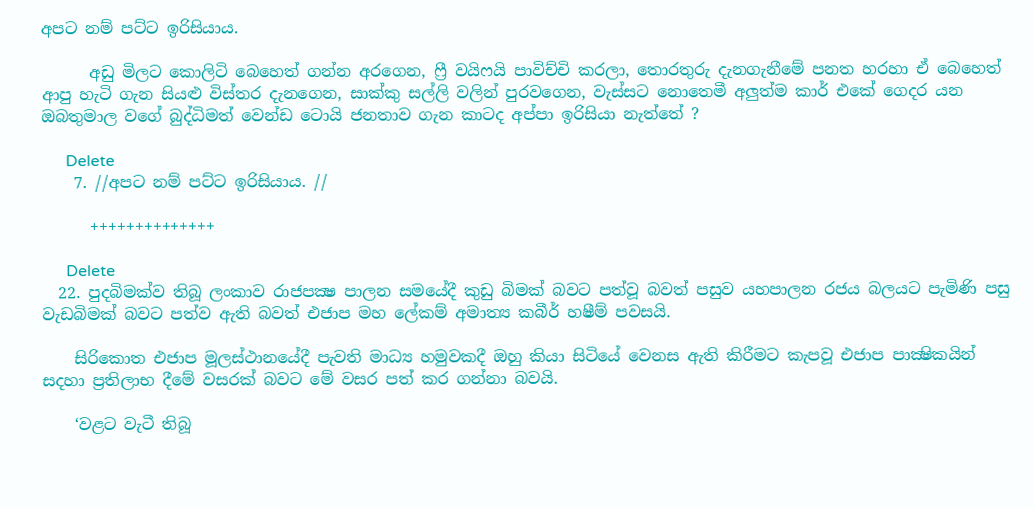අපට නම් පට්ට ඉරිසියාය.

      අඩු මිලට කොලිටි බෙහෙත් ගන්න අරගෙන, ෆ්‍රී වයිෆයි පාවිච්චි කරලා, තොරතුරු දැනගැනීමේ පනත හරහා ඒ බෙහෙත් ආපු හැටි ගැන සියළු විස්තර දැනගෙන, සාක්කු සල්ලි වලින් පුරවගෙන, වැස්සට නොතෙමී අලුත්ම කාර් එකේ ගෙදර යන ඔබතුමාල වගේ බුද්ධිමත් වෙන්ඩ ටොයි ජනතාව ගැන කාටද අප්පා ඉරිසියා නැත්තේ ?

      Delete
    7. //අපට නම් පට්ට ඉරිසියාය. //

      ++++++++++++++

      Delete
  22. පුදබිමක්ව තිබූ ලංකාව රාජපක්‍ෂ පාලන සමයේදී කුඩු බිමක් බවට පත්වූ බවත් පසුව යහපාලන රජය බලයට පැමිණි පසු වැඩබිමක් බවට පත්ව ඇති බවත් එජාප මහ ලේකම් අමාත්‍ය කබීර් හෂීම් පවසයි.

    සිරිකොත එජාප මූලස්ථානයේදී පැවති මාධ්‍ය හමුවකදී ඔහු කියා සිටියේ වෙනස ඇති කිරීමට කැපවූ එජාප පාක්‍ෂිකයින් සදහා ප්‍රතිලාභ දීමේ වසරක් බවට මේ වසර පත් කර ගන්නා බවයි.

    ‘වළට වැටී තිබූ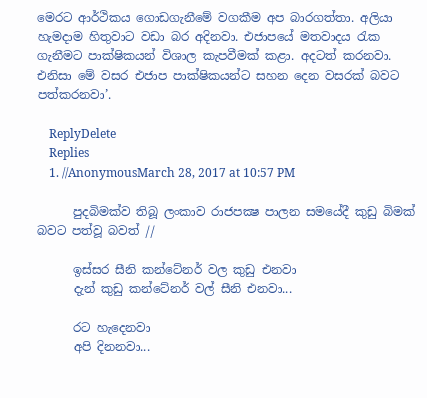මෙරට ආර්ථිකය ගොඩගැනීමේ වගකීම අප බාරගත්තා. අලියා හැමදාම හිතුවාට වඩා බර අදිනවා. එජාපයේ මතවාදය රැක ගැනීමට පාක්ෂිකයන් විශාල කැපවීමක් කළා. අදටත් කරනවා. එනිසා මේ වසර එජාප පාක්ෂිකයන්ට සහන දෙන වසරක් බවට පත්කරනවා’.

    ReplyDelete
    Replies
    1. //AnonymousMarch 28, 2017 at 10:57 PM

      පුදබිමක්ව තිබූ ලංකාව රාජපක්‍ෂ පාලන සමයේදී කුඩු බිමක් බවට පත්වූ බවත් //

      ඉස්සර සීනි කන්ටේනර් වල කුඩු එනවා
      දැන් කුඩු කන්ටේනර් වල් සීනි එනවා...

      රට හැදෙනවා
      අපි දිනනවා...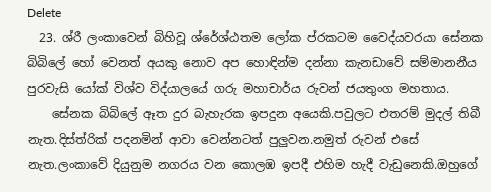Delete
  23. ශ්රී ලංකාවෙන් බිහිවූ ශ්රේශ්ඨතම ලෝක ප්රකටම වෛද්යවරයා සේනක බිබිලේ හෝ වෙනත් අයකු නොව අප හොඳින්ම දන්නා කැනඩාවේ සම්මානනීය පුරවැසි යෝක් විශ්ව විද්යාලයේ ගරු මහාචාර්ය රුවන් ජයතුංග මහතාය.
    සේනක බිබිලේ ඈත දුර බැහැරක ඉපදුන අයෙකි.පවුලට එතරම් මුදල් තිබී නැත.දිස්ත්රික් පදනමින් ආවා වෙන්නටත් පුලුවන.නමුත් රුවන් එසේ නැත.ලංකාවේ දියුනුම නගරය වන කොලඹ ඉපදී එහිම හැදී වැඩුනෙකි.ඔහුගේ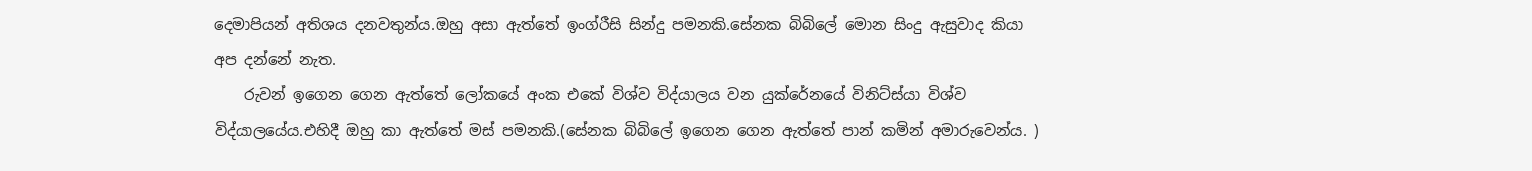දෙමාපියන් අතිශය දනවතුන්ය.ඔහු අසා ඇත්තේ ඉංග්රීසි සින්දු පමනකි.සේනක බිබිලේ මොන සිංදු ඇසුවාද කියා අප දන්නේ නැත.
    රුවන් ඉගෙන ගෙන ඇත්තේ ලෝකයේ අංක එකේ විශ්ව විද්යාලය වන යුක්රේනයේ විනිට්ස්යා විශ්ව විද්යාලයේය.එහිදී ඔහු කා ඇත්තේ මස් පමනකි.(සේනක බිබිලේ ඉගෙන ගෙන ඇත්තේ පාන් කමින් අමාරුවෙන්ය. )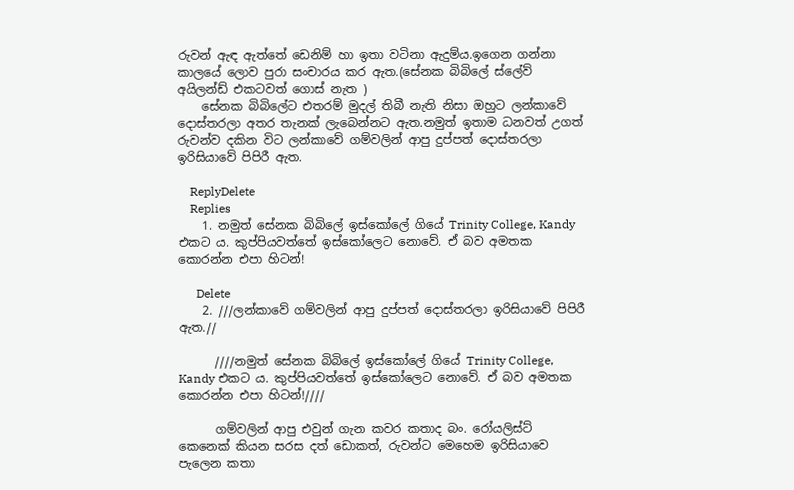රුවන් ඇඳ ඇත්තේ ඩෙනිම් හා ඉතා වටිනා ඇදුම්ය.ඉගෙන ගන්නා කාලයේ ලොව පුරා සංචාරය කර ඇත.(සේනක බිබිලේ ස්ලේව් අයිලන්ඩ් එකටවත් ගොස් නැත )
    සේනක බිබිලේට එතරම් මුදල් තිබී නැති නිසා ඔහුට ලන්කාවේ දොස්තරලා අතර තැනක් ලැබෙන්නට ඇත.නමුත් ඉතාම ධනවත් උගත් රුවන්ව දකින විට ලන්කාවේ ගම්වලින් ආපු දුප්පත් දොස්තරලා ඉරිසියාවේ පිපිරී ඇත.

    ReplyDelete
    Replies
    1. නමුත් සේනක බිබිලේ ඉස්කෝලේ ගියේ Trinity College, Kandy එකට ය. කුප්පියවත්තේ ඉස්කෝලෙට නොවේ. ඒ බව අමතක කොරන්න එපා හිටන්!

      Delete
    2. ///ලන්කාවේ ගම්වලින් ආපු දුප්පත් දොස්තරලා ඉරිසියාවේ පිපිරී ඇත.//

      ////නමුත් සේනක බිබිලේ ඉස්කෝලේ ගියේ Trinity College, Kandy එකට ය. කුප්පියවත්තේ ඉස්කෝලෙට නොවේ. ඒ බව අමතක කොරන්න එපා හිටන්!////

      ගම්වලින් ආපු එවුන් ගැන කවර කතාද බං. රෝයලිස්ට් කෙනෙක් කියන සරස දත් ඩොකත්, රුවන්ට මෙහෙම ඉරිසියාවෙ පැලෙන කතා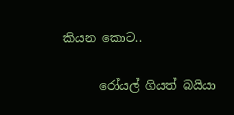කියන කොට..

      රෝයල් ගියත් බයියා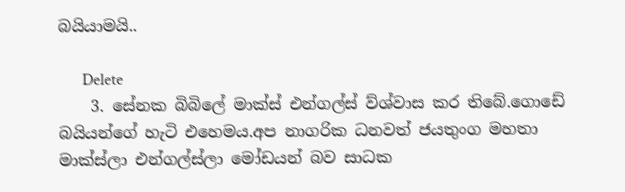බයියාමයි..

      Delete
    3. සේනක බිබිලේ මාක්ස් එන්ගල්ස් ව්ශ්වාස කර තිබේ.ගොඩේ බයියන්ගේ හැටි එහෙමය.අප නාගරික ධනවත් ජයතුංග මහතා මාක්ස්ලා එන්ගල්ස්ලා මෝඩයන් බව සාධක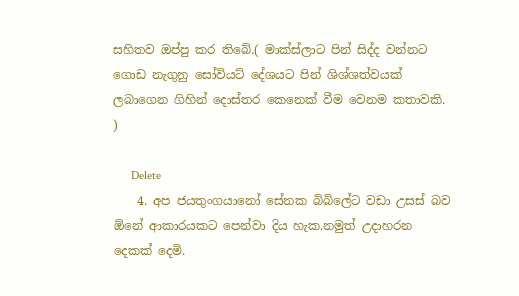සහිතව ඔප්පු කර තිබේ.( මාක්ස්ලාට පින් සිද්ද වන්නට ගොඩ නැගුනු සෝවියට් දේශයට පින් ශිශ්ශත්වයක් ලබාගෙන ගිහින් දොස්තර කෙනෙක් වීම වෙනම කතාවකි. )

      Delete
    4. අප ජයතුංගයානෝ සේනක බිබිලේට වඩා උසස් බව ඕනේ ආකාරයකට පෙන්වා දිය හැක.නමුත් උදාහරන දෙකක් දෙමි.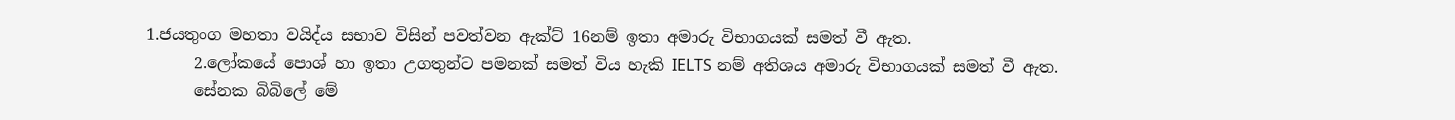1.ජයතුංග මහතා වයිද්ය සභාව විසින් පවත්වන ඇක්ට් 16නම් ඉතා අමාරු විභාගයක් සමත් වී ඇත.
      2.ලෝකයේ පොශ් හා ඉතා උගතුන්ට පමනක් සමත් විය හැකි IELTS නම් අතිශය අමාරු විභාගයක් සමත් වී ඇත.
      සේනක බිබිලේ මේ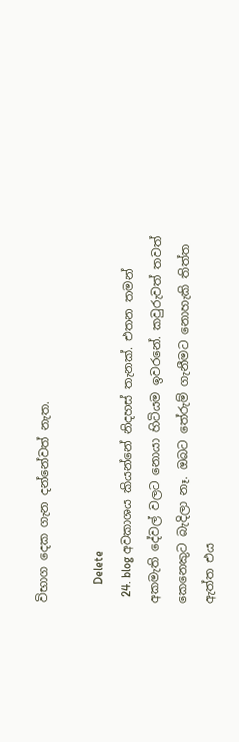විභාග දෙක ගැන දන්නේවත් නැත.

      Delete
  24. blog අවකාශය කියන්නේ නිදහස් තැනක්. එතන තමන් අකමැති දේවල් වලට නොයා හිටියම ඉවරනේ. කවුරුවත් තවත් කෙනෙකුට බැදිලා නෑ. ඔබට තේරුම් ගැනීමට නොහැකි තිත්ත ඇත්ත එය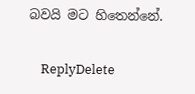බවයි මට හිතෙන්නේ.

    ReplyDelete